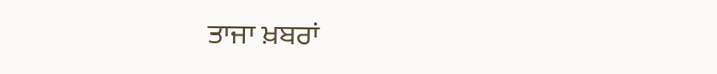ਤਾਜਾ ਖ਼ਬਰਾਂ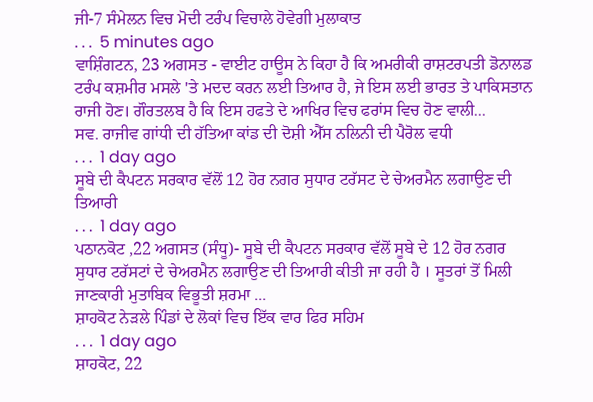ਜੀ-7 ਸੰਮੇਲਨ ਵਿਚ ਮੋਦੀ ਟਰੰਪ ਵਿਚਾਲੇ ਹੋਵੇਗੀ ਮੁਲਾਕਾਤ
. . .  5 minutes ago
ਵਾਸ਼ਿੰਗਟਨ, 23 ਅਗਸਤ - ਵਾਈਟ ਹਾਊਸ ਨੇ ਕਿਹਾ ਹੈ ਕਿ ਅਮਰੀਕੀ ਰਾਸ਼ਟਰਪਤੀ ਡੋਨਾਲਡ ਟਰੰਪ ਕਸ਼ਮੀਰ ਮਸਲੇ 'ਤੇ ਮਦਦ ਕਰਨ ਲਈ ਤਿਆਰ ਹੈ, ਜੇ ਇਸ ਲਈ ਭਾਰਤ ਤੇ ਪਾਕਿਸਤਾਨ ਰਾਜੀ ਹੋਣ। ਗੌਰਤਲਬ ਹੈ ਕਿ ਇਸ ਹਫਤੇ ਦੇ ਆਖਿਰ ਵਿਚ ਫਰਾਂਸ ਵਿਚ ਹੋਣ ਵਾਲੀ...
ਸਵ. ਰਾਜੀਵ ਗਾਂਧੀ ਦੀ ਹੱਤਿਆ ਕਾਂਡ ਦੀ ਦੋਸ਼ੀ ਐੱਸ ਨਲਿਨੀ ਦੀ ਪੈਰੋਲ ਵਧੀ
. . .  1 day ago
ਸੂਬੇ ਦੀ ਕੈਪਟਨ ਸਰਕਾਰ ਵੱਲੋਂ 12 ਹੋਰ ਨਗਰ ਸੁਧਾਰ ਟਰੱਸਟ ਦੇ ਚੇਅਰਮੈਨ ਲਗਾਉਣ ਦੀ ਤਿਆਰੀ
. . .  1 day ago
ਪਠਾਨਕੋਟ ,22 ਅਗਸਤ (ਸੰਧੂ)- ਸੂਬੇ ਦੀ ਕੈਪਟਨ ਸਰਕਾਰ ਵੱਲੋਂ ਸੂਬੇ ਦੇ 12 ਹੋਰ ਨਗਰ ਸੁਧਾਰ ਟਰੱਸਟਾਂ ਦੇ ਚੇਅਰਮੈਨ ਲਗਾਉਣ ਦੀ ਤਿਆਰੀ ਕੀਤੀ ਜਾ ਰਹੀ ਹੈ । ਸੂਤਰਾਂ ਤੋਂ ਮਿਲੀ ਜਾਣਕਾਰੀ ਮੁਤਾਬਿਕ ਵਿਭੂਤੀ ਸ਼ਰਮਾ ...
ਸ਼ਾਹਕੋਟ ਨੇੜਲੇ ਪਿੰਡਾਂ ਦੇ ਲੋਕਾਂ ਵਿਚ ਇੱਕ ਵਾਰ ਫਿਰ ਸਹਿਮ
. . .  1 day ago
ਸ਼ਾਹਕੋਟ, 22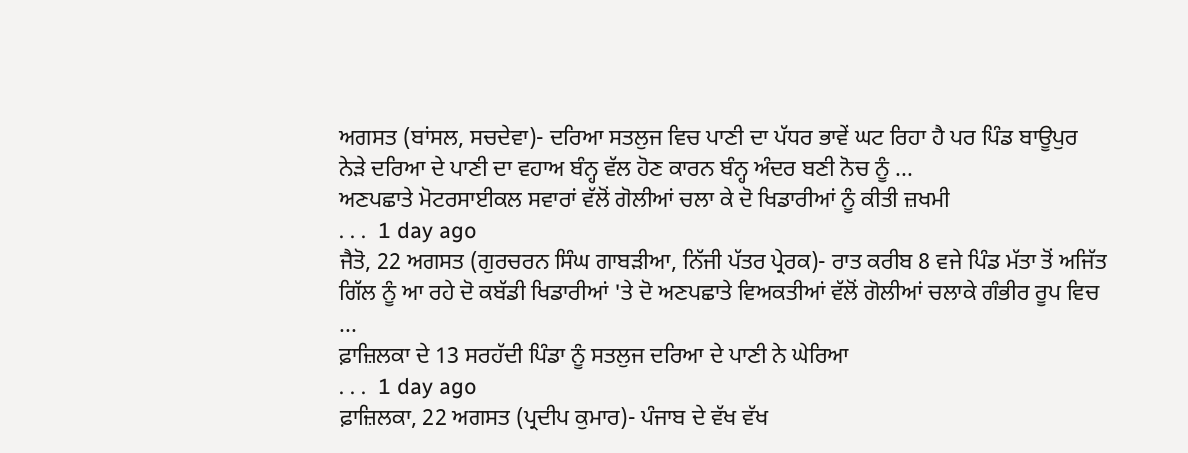ਅਗਸਤ (ਬਾਂਸਲ, ਸਚਦੇਵਾ)- ਦਰਿਆ ਸਤਲੁਜ ਵਿਚ ਪਾਣੀ ਦਾ ਪੱਧਰ ਭਾਵੇਂ ਘਟ ਰਿਹਾ ਹੈ ਪਰ ਪਿੰਡ ਬਾਊਪੁਰ ਨੇੜੇ ਦਰਿਆ ਦੇ ਪਾਣੀ ਦਾ ਵਹਾਅ ਬੰਨ੍ਹ ਵੱਲ ਹੋਣ ਕਾਰਨ ਬੰਨ੍ਹ ਅੰਦਰ ਬਣੀ ਨੋਚ ਨੂੰ ...
ਅਣਪਛਾਤੇ ਮੋਟਰਸਾਈਕਲ ਸਵਾਰਾਂ ਵੱਲੋਂ ਗੋਲੀਆਂ ਚਲਾ ਕੇ ਦੋ ਖਿਡਾਰੀਆਂ ਨੂੰ ਕੀਤੀ ਜ਼ਖਮੀ
. . .  1 day ago
ਜੈਤੋ, 22 ਅਗਸਤ (ਗੁਰਚਰਨ ਸਿੰਘ ਗਾਬੜੀਆ, ਨਿੱਜੀ ਪੱਤਰ ਪ੍ਰੇਰਕ)- ਰਾਤ ਕਰੀਬ 8 ਵਜੇ ਪਿੰਡ ਮੱਤਾ ਤੋਂ ਅਜਿੱਤ ਗਿੱਲ ਨੂੰ ਆ ਰਹੇ ਦੋ ਕਬੱਡੀ ਖਿਡਾਰੀਆਂ 'ਤੇ ਦੋ ਅਣਪਛਾਤੇ ਵਿਅਕਤੀਆਂ ਵੱਲੋਂ ਗੋਲੀਆਂ ਚਲਾਕੇ ਗੰਭੀਰ ਰੂਪ ਵਿਚ ...
ਫ਼ਾਜ਼ਿਲਕਾ ਦੇ 13 ਸਰਹੱਦੀ ਪਿੰਡਾ ਨੂੰ ਸਤਲੁਜ ਦਰਿਆ ਦੇ ਪਾਣੀ ਨੇ ਘੇਰਿਆ
. . .  1 day ago
ਫ਼ਾਜ਼ਿਲਕਾ, 22 ਅਗਸਤ (ਪ੍ਰਦੀਪ ਕੁਮਾਰ)- ਪੰਜਾਬ ਦੇ ਵੱਖ ਵੱਖ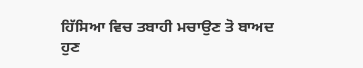ਹਿੱਸਿਆ ਵਿਚ ਤਬਾਹੀ ਮਚਾਉਣ ਤੋ ਬਾਅਦ ਹੁਣ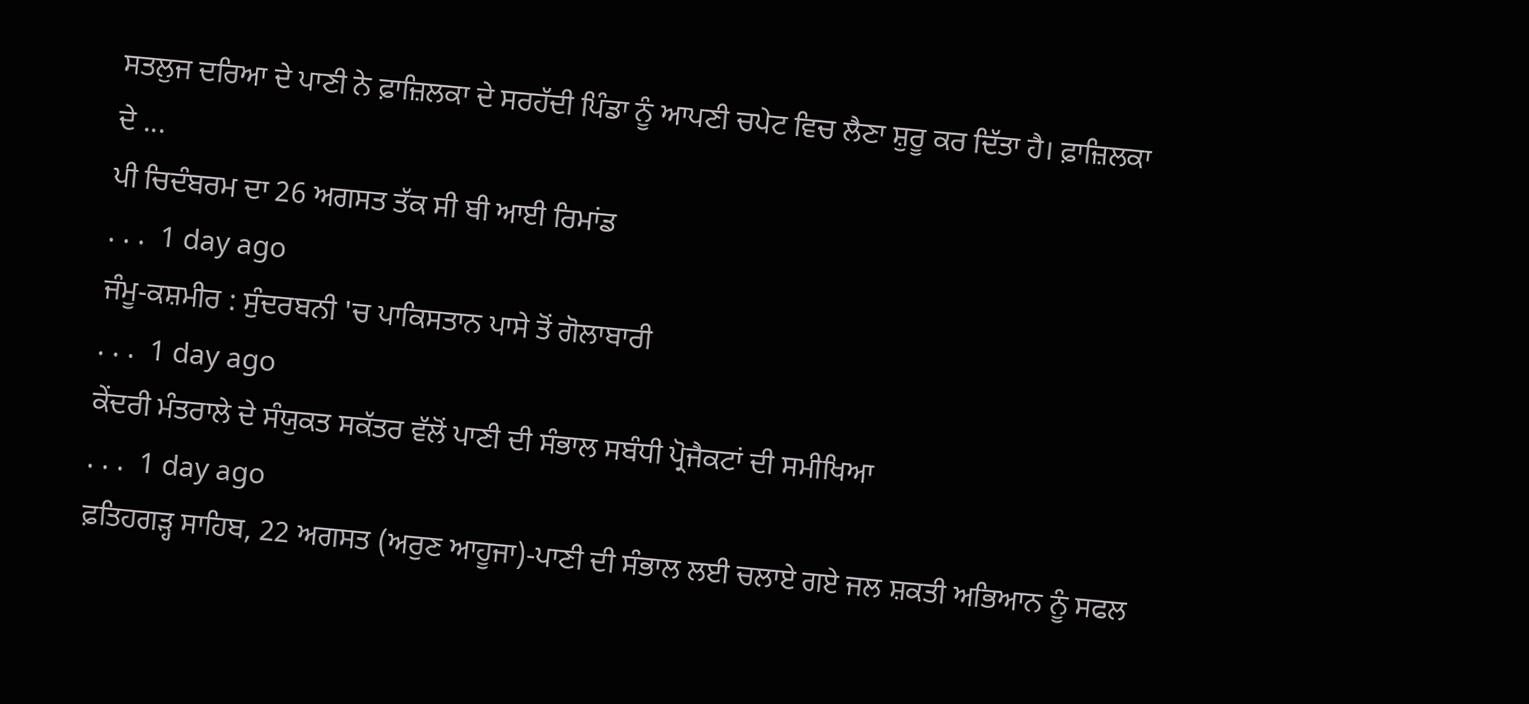ਸਤਲੁਜ ਦਰਿਆ ਦੇ ਪਾਣੀ ਨੇ ਫ਼ਾਜ਼ਿਲਕਾ ਦੇ ਸਰਹੱਦੀ ਪਿੰਡਾ ਨੂੰ ਆਪਣੀ ਚਪੇਟ ਵਿਚ ਲੈਣਾ ਸ਼ੁਰੂ ਕਰ ਦਿੱਤਾ ਹੈ। ਫ਼ਾਜ਼ਿਲਕਾ ਦੇ ...
ਪੀ ਚਿਦੰਬਰਮ ਦਾ 26 ਅਗਸਤ ਤੱਕ ਸੀ ਬੀ ਆਈ ਰਿਮਾਂਡ
. . .  1 day ago
ਜੰਮੂ-ਕਸ਼ਮੀਰ : ਸੁੰਦਰਬਨੀ 'ਚ ਪਾਕਿਸਤਾਨ ਪਾਸੇ ਤੋਂ ਗੋਲਾਬਾਰੀ
. . .  1 day ago
ਕੇਂਦਰੀ ਮੰਤਰਾਲੇ ਦੇ ਸੰਯੁਕਤ ਸਕੱਤਰ ਵੱਲੋਂ ਪਾਣੀ ਦੀ ਸੰਭਾਲ ਸਬੰਧੀ ਪ੍ਰੋਜੈਕਟਾਂ ਦੀ ਸਮੀਖਿਆ
. . .  1 day ago
ਫ਼ਤਿਹਗੜ੍ਹ ਸਾਹਿਬ, 22 ਅਗਸਤ (ਅਰੁਣ ਆਹੂਜਾ)-ਪਾਣੀ ਦੀ ਸੰਭਾਲ ਲਈ ਚਲਾਏ ਗਏ ਜਲ ਸ਼ਕਤੀ ਅਭਿਆਨ ਨੂੰ ਸਫਲ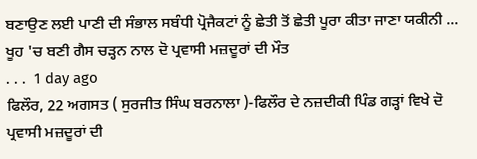ਬਣਾਉਣ ਲਈ ਪਾਣੀ ਦੀ ਸੰਭਾਲ ਸਬੰਧੀ ਪ੍ਰੋਜੈਕਟਾਂ ਨੂੰ ਛੇਤੀ ਤੋਂ ਛੇਤੀ ਪੂਰਾ ਕੀਤਾ ਜਾਣਾ ਯਕੀਨੀ ...
ਖੂਹ 'ਚ ਬਣੀ ਗੈਸ ਚੜ੍ਹਨ ਨਾਲ ਦੋ ਪ੍ਰਵਾਸੀ ਮਜ਼ਦੂਰਾਂ ਦੀ ਮੌਤ
. . .  1 day ago
ਫਿਲੌਰ, 22 ਅਗਸਤ ( ਸੁਰਜੀਤ ਸਿੰਘ ਬਰਨਾਲਾ )-ਫਿਲੌਰ ਦੇ ਨਜ਼ਦੀਕੀ ਪਿੰਡ ਗੜ੍ਹਾਂ ਵਿਖੇ ਦੋ ਪ੍ਰਵਾਸੀ ਮਜ਼ਦੂਰਾਂ ਦੀ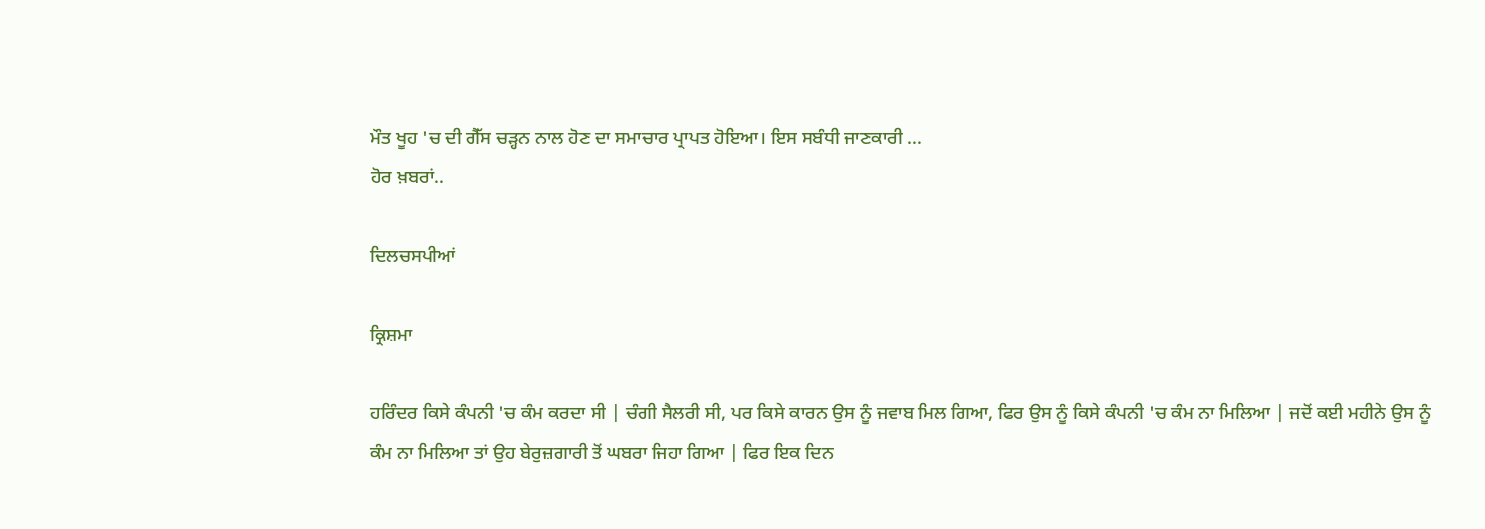ਮੌਤ ਖੂਹ 'ਚ ਦੀ ਗੈੱਸ ਚੜ੍ਹਨ ਨਾਲ ਹੋਣ ਦਾ ਸਮਾਚਾਰ ਪ੍ਰਾਪਤ ਹੋਇਆ। ਇਸ ਸਬੰਧੀ ਜਾਣਕਾਰੀ ...
ਹੋਰ ਖ਼ਬਰਾਂ..

ਦਿਲਚਸਪੀਆਂ

ਕ੍ਰਿਸ਼ਮਾ

ਹਰਿੰਦਰ ਕਿਸੇ ਕੰਪਨੀ 'ਚ ਕੰਮ ਕਰਦਾ ਸੀ | ਚੰਗੀ ਸੈਲਰੀ ਸੀ, ਪਰ ਕਿਸੇ ਕਾਰਨ ਉਸ ਨੂੰ ਜਵਾਬ ਮਿਲ ਗਿਆ, ਫਿਰ ਉਸ ਨੂੰ ਕਿਸੇ ਕੰਪਨੀ 'ਚ ਕੰਮ ਨਾ ਮਿਲਿਆ | ਜਦੋਂ ਕਈ ਮਹੀਨੇ ਉਸ ਨੂੰ ਕੰਮ ਨਾ ਮਿਲਿਆ ਤਾਂ ਉਹ ਬੇਰੁਜ਼ਗਾਰੀ ਤੋਂ ਘਬਰਾ ਜਿਹਾ ਗਿਆ | ਫਿਰ ਇਕ ਦਿਨ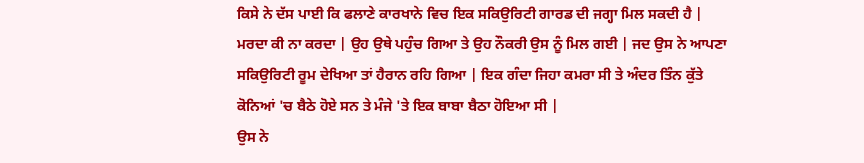ਕਿਸੇ ਨੇ ਦੱਸ ਪਾਈ ਕਿ ਫਲਾਣੇ ਕਾਰਖਾਨੇ ਵਿਚ ਇਕ ਸਕਿਉਰਿਟੀ ਗਾਰਡ ਦੀ ਜਗ੍ਹਾ ਮਿਲ ਸਕਦੀ ਹੈ | ਮਰਦਾ ਕੀ ਨਾ ਕਰਦਾ | ਉਹ ਉਥੇ ਪਹੁੰਚ ਗਿਆ ਤੇ ਉਹ ਨੌਕਰੀ ਉਸ ਨੂੰ ਮਿਲ ਗਈ | ਜਦ ਉਸ ਨੇ ਆਪਣਾ ਸਕਿਉਰਿਟੀ ਰੂਮ ਦੇਖਿਆ ਤਾਂ ਹੈਰਾਨ ਰਹਿ ਗਿਆ | ਇਕ ਗੰਦਾ ਜਿਹਾ ਕਮਰਾ ਸੀ ਤੇ ਅੰਦਰ ਤਿੰਨ ਕੁੱਤੇ ਕੋਨਿਆਂ 'ਚ ਬੈਠੇ ਹੋਏ ਸਨ ਤੇ ਮੰਜੇ 'ਤੇ ਇਕ ਬਾਬਾ ਬੈਠਾ ਹੋਇਆ ਸੀ |
ਉਸ ਨੇ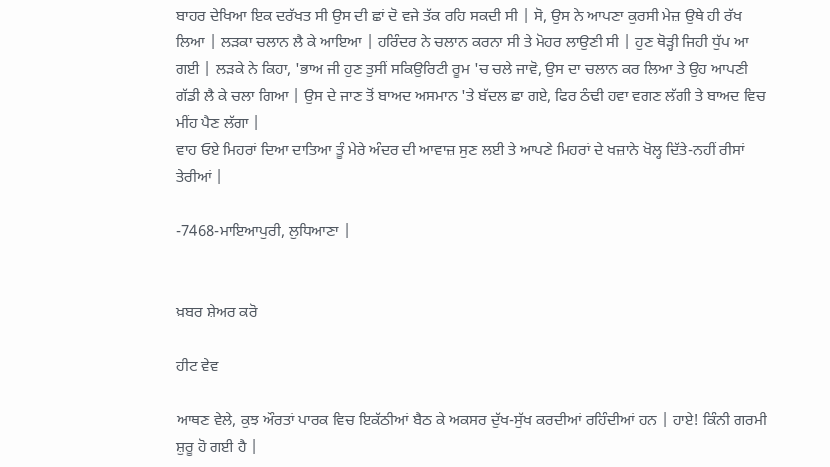ਬਾਹਰ ਦੇਖਿਆ ਇਕ ਦਰੱਖਤ ਸੀ ਉਸ ਦੀ ਛਾਂ ਦੋ ਵਜੇ ਤੱਕ ਰਹਿ ਸਕਦੀ ਸੀ | ਸੋ, ਉਸ ਨੇ ਆਪਣਾ ਕੁਰਸੀ ਮੇਜ਼ ਉਥੇ ਹੀ ਰੱਖ ਲਿਆ | ਲੜਕਾ ਚਲਾਨ ਲੈ ਕੇ ਆਇਆ | ਹਰਿੰਦਰ ਨੇ ਚਲਾਨ ਕਰਨਾ ਸੀ ਤੇ ਮੋਹਰ ਲਾਉਣੀ ਸੀ | ਹੁਣ ਥੋੜ੍ਹੀ ਜਿਹੀ ਧੁੱਪ ਆ ਗਈ | ਲੜਕੇ ਨੇ ਕਿਹਾ, 'ਭਾਅ ਜੀ ਹੁਣ ਤੁਸੀਂ ਸਕਿਉਰਿਟੀ ਰੂਮ 'ਚ ਚਲੇ ਜਾਵੋ, ਉਸ ਦਾ ਚਲਾਨ ਕਰ ਲਿਆ ਤੇ ਉਹ ਆਪਣੀ ਗੱਡੀ ਲੈ ਕੇ ਚਲਾ ਗਿਆ | ਉਸ ਦੇ ਜਾਣ ਤੋਂ ਬਾਅਦ ਅਸਮਾਨ 'ਤੇ ਬੱਦਲ ਛਾ ਗਏ, ਫਿਰ ਠੰਢੀ ਹਵਾ ਵਗਣ ਲੱਗੀ ਤੇ ਬਾਅਦ ਵਿਚ ਮੀਂਹ ਪੈਣ ਲੱਗਾ |
ਵਾਹ ਓਏ ਮਿਹਰਾਂ ਦਿਆ ਦਾਤਿਆ ਤੂੰ ਮੇਰੇ ਅੰਦਰ ਦੀ ਆਵਾਜ਼ ਸੁਣ ਲਈ ਤੇ ਆਪਣੇ ਮਿਹਰਾਂ ਦੇ ਖਜ਼ਾਨੇ ਖੋਲ੍ਹ ਦਿੱਤੇ-ਨਹੀਂ ਰੀਸਾਂ ਤੇਰੀਆਂ |

-7468-ਮਾਇਆਪੁਰੀ, ਲੁਧਿਆਣਾ |


ਖ਼ਬਰ ਸ਼ੇਅਰ ਕਰੋ

ਹੀਟ ਵੇਵ

ਆਥਣ ਵੇਲੇ, ਕੁਝ ਔਰਤਾਂ ਪਾਰਕ ਵਿਚ ਇਕੱਠੀਆਂ ਬੈਠ ਕੇ ਅਕਸਰ ਦੁੱਖ-ਸੁੱਖ ਕਰਦੀਆਂ ਰਹਿੰਦੀਆਂ ਹਨ | ਹਾਏ! ਕਿੰਨੀ ਗਰਮੀ ਸ਼ੁਰੂ ਹੋ ਗਈ ਹੈ |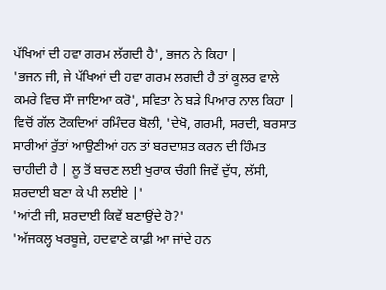ਪੱਖਿਆਂ ਦੀ ਹਵਾ ਗਰਮ ਲੱਗਦੀ ਹੈ', ਭਜਨ ਨੇ ਕਿਹਾ |
'ਭਜਨ ਜੀ, ਜੇ ਪੱਖਿਆਂ ਦੀ ਹਵਾ ਗਰਮ ਲਗਦੀ ਹੈ ਤਾਂ ਕੂਲਰ ਵਾਲੇ ਕਮਰੇ ਵਿਚ ਸੌਾ ਜਾਇਆ ਕਰੋ', ਸਵਿਤਾ ਨੇ ਬੜੇ ਪਿਆਰ ਨਾਲ ਕਿਹਾ |
ਵਿਚੋਂ ਗੱਲ ਟੋਕਦਿਆਂ ਰਮਿੰਦਰ ਬੋਲੀ, 'ਦੇਖੋ, ਗਰਮੀ, ਸਰਦੀ, ਬਰਸਾਤ ਸਾਰੀਆਂ ਰੁੱਤਾਂ ਆਉਣੀਆਂ ਹਨ ਤਾਂ ਬਰਦਾਸ਼ਤ ਕਰਨ ਦੀ ਹਿੰਮਤ ਚਾਹੀਦੀ ਹੈ | ਲੂ ਤੋਂ ਬਚਣ ਲਈ ਖੁਰਾਕ ਚੰਗੀ ਜਿਵੇਂ ਦੁੱਧ, ਲੱਸੀ, ਸ਼ਰਦਾਈ ਬਣਾ ਕੇ ਪੀ ਲਈਏ |'
'ਆਂਟੀ ਜੀ, ਸ਼ਰਦਾਈ ਕਿਵੇਂ ਬਣਾਉਂਦੇ ਹੋ?'
'ਅੱਜਕਲ੍ਹ ਖਰਬੂਜ਼ੇ, ਹਦਵਾਣੇ ਕਾਫ਼ੀ ਆ ਜਾਂਦੇ ਹਨ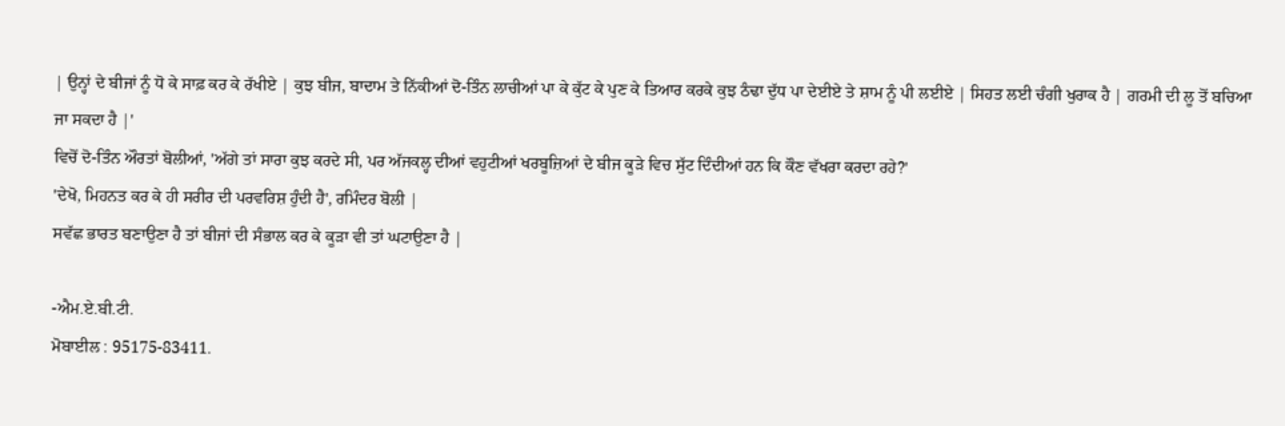| ਉਨ੍ਹਾਂ ਦੇ ਬੀਜਾਂ ਨੂੰ ਧੋ ਕੇ ਸਾਫ਼ ਕਰ ਕੇ ਰੱਖੀਏ | ਕੁਝ ਬੀਜ, ਬਾਦਾਮ ਤੇ ਨਿੱਕੀਆਂ ਦੋ-ਤਿੰਨ ਲਾਚੀਆਂ ਪਾ ਕੇ ਕੁੱਟ ਕੇ ਪੁਣ ਕੇ ਤਿਆਰ ਕਰਕੇ ਕੁਝ ਠੰਢਾ ਦੁੱਧ ਪਾ ਦੇਈਏ ਤੇ ਸ਼ਾਮ ਨੂੰ ਪੀ ਲਈਏ | ਸਿਹਤ ਲਈ ਚੰਗੀ ਖੁਰਾਕ ਹੈ | ਗਰਮੀ ਦੀ ਲੂ ਤੋਂ ਬਚਿਆ ਜਾ ਸਕਦਾ ਹੈ |'
ਵਿਚੋਂ ਦੋ-ਤਿੰਨ ਔਰਤਾਂ ਬੋਲੀਆਂ, 'ਅੱਗੇ ਤਾਂ ਸਾਰਾ ਕੁਝ ਕਰਦੇ ਸੀ, ਪਰ ਅੱਜਕਲ੍ਹ ਦੀਆਂ ਵਹੁਟੀਆਂ ਖਰਬੂਜ਼ਿਆਂ ਦੇ ਬੀਜ ਕੂੜੇ ਵਿਚ ਸੁੱਟ ਦਿੰਦੀਆਂ ਹਨ ਕਿ ਕੌਣ ਵੱਖਰਾ ਕਰਦਾ ਰਹੇ?'
'ਦੇਖੋ, ਮਿਹਨਤ ਕਰ ਕੇ ਹੀ ਸਰੀਰ ਦੀ ਪਰਵਰਿਸ਼ ਹੁੰਦੀ ਹੈ', ਰਮਿੰਦਰ ਬੋਲੀ |
ਸਵੱਛ ਭਾਰਤ ਬਣਾਉਣਾ ਹੈ ਤਾਂ ਬੀਜਾਂ ਦੀ ਸੰਭਾਲ ਕਰ ਕੇ ਕੂੜਾ ਵੀ ਤਾਂ ਘਟਾਉਣਾ ਹੈ |

-ਐਮ.ਏ.ਬੀ.ਟੀ.
ਮੋਬਾਈਲ : 95175-83411.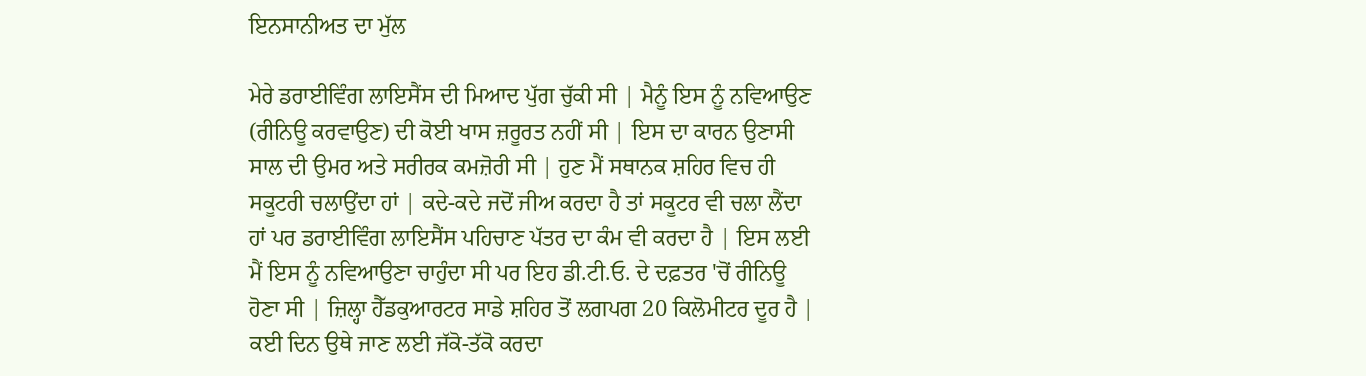ਇਨਸਾਨੀਅਤ ਦਾ ਮੁੱਲ

ਮੇਰੇ ਡਰਾਈਵਿੰਗ ਲਾਇਸੈਂਸ ਦੀ ਮਿਆਦ ਪੁੱਗ ਚੁੱਕੀ ਸੀ | ਮੈਨੂੰ ਇਸ ਨੂੰ ਨਵਿਆਉਣ (ਰੀਨਿਊ ਕਰਵਾਉਣ) ਦੀ ਕੋਈ ਖਾਸ ਜ਼ਰੂਰਤ ਨਹੀਂ ਸੀ | ਇਸ ਦਾ ਕਾਰਨ ਉਣਾਸੀ ਸਾਲ ਦੀ ਉਮਰ ਅਤੇ ਸਰੀਰਕ ਕਮਜ਼ੋਰੀ ਸੀ | ਹੁਣ ਮੈਂ ਸਥਾਨਕ ਸ਼ਹਿਰ ਵਿਚ ਹੀ ਸਕੂਟਰੀ ਚਲਾਉਂਦਾ ਹਾਂ | ਕਦੇ-ਕਦੇ ਜਦੋਂ ਜੀਅ ਕਰਦਾ ਹੈ ਤਾਂ ਸਕੂਟਰ ਵੀ ਚਲਾ ਲੈਂਦਾ ਹਾਂ ਪਰ ਡਰਾਈਵਿੰਗ ਲਾਇਸੈਂਸ ਪਹਿਚਾਣ ਪੱਤਰ ਦਾ ਕੰਮ ਵੀ ਕਰਦਾ ਹੈ | ਇਸ ਲਈ ਮੈਂ ਇਸ ਨੂੰ ਨਵਿਆਉਣਾ ਚਾਹੁੰਦਾ ਸੀ ਪਰ ਇਹ ਡੀ.ਟੀ.ਓ. ਦੇ ਦਫ਼ਤਰ 'ਚੋਂ ਰੀਨਿਊ ਹੋਣਾ ਸੀ | ਜ਼ਿਲ੍ਹਾ ਹੈੱਡਕੁਆਰਟਰ ਸਾਡੇ ਸ਼ਹਿਰ ਤੋਂ ਲਗਪਗ 20 ਕਿਲੋਮੀਟਰ ਦੂਰ ਹੈ | ਕਈ ਦਿਨ ਉਥੇ ਜਾਣ ਲਈ ਜੱਕੋ-ਤੱਕੋ ਕਰਦਾ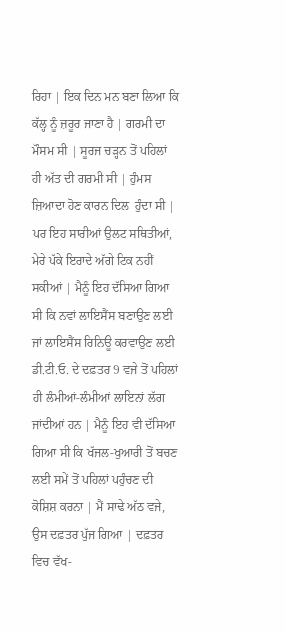ਰਿਹਾ | ਇਕ ਦਿਨ ਮਨ ਬਣਾ ਲਿਆ ਕਿ ਕੱਲ੍ਹ ਨੂੰ ਜ਼ਰੂਰ ਜਾਣਾ ਹੈ | ਗਰਮੀ ਦਾ ਮੌਸਮ ਸੀ | ਸੂਰਜ ਚੜ੍ਹਨ ਤੋਂ ਪਹਿਲਾਂ ਹੀ ਅੱਤ ਦੀ ਗਰਮੀ ਸੀ | ਹੁੰਮਸ ਜ਼ਿਆਦਾ ਹੋਣ ਕਾਰਨ ਦਿਲ  ਹੁੰਦਾ ਸੀ | ਪਰ ਇਹ ਸਾਰੀਆਂ ਉਲਟ ਸਥਿਤੀਆਂ, ਮੇਰੇ ਪੱਕੇ ਇਰਾਦੇ ਅੱਗੇ ਟਿਕ ਨਹੀਂ ਸਕੀਆਂ | ਮੈਨੂੰ ਇਹ ਦੱਸਿਆ ਗਿਆ ਸੀ ਕਿ ਨਵਾਂ ਲਾਇਸੈਂਸ ਬਣਾਉਣ ਲਈ ਜਾਂ ਲਾਇਸੈਂਸ ਰਿਨਿਊ ਕਰਵਾਉਣ ਲਈ ਡੀ.ਟੀ.ਓ. ਦੇ ਦਫ਼ਤਰ 9 ਵਜੇ ਤੋਂ ਪਹਿਲਾਂ ਹੀ ਲੰਮੀਆਂ-ਲੰਮੀਆਂ ਲਾਇਨਾਂ ਲੱਗ ਜਾਂਦੀਆਂ ਹਨ | ਮੈਨੂੰ ਇਹ ਵੀ ਦੱਸਿਆ ਗਿਆ ਸੀ ਕਿ ਖੱਜਲ-ਖੁਆਰੀ ਤੋਂ ਬਚਣ ਲਈ ਸਮੇਂ ਤੋਂ ਪਹਿਲਾਂ ਪਹੁੰਚਣ ਦੀ ਕੋਸ਼ਿਸ਼ ਕਰਨਾ | ਮੈਂ ਸਾਢੇ ਅੱਠ ਵਜੇ, ਉਸ ਦਫ਼ਤਰ ਪੁੱਜ ਗਿਆ | ਦਫ਼ਤਰ ਵਿਚ ਵੱਖ-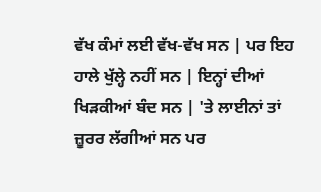ਵੱਖ ਕੰਮਾਂ ਲਈ ਵੱਖ-ਵੱਖ ਸਨ | ਪਰ ਇਹ ਹਾਲੇ ਖੁੱਲ੍ਹੇ ਨਹੀਂ ਸਨ | ਇਨ੍ਹਾਂ ਦੀਆਂ ਖਿੜਕੀਆਂ ਬੰਦ ਸਨ | 'ਤੇ ਲਾਈਨਾਂ ਤਾਂ ਜ਼ੂਰਰ ਲੱਗੀਆਂ ਸਨ ਪਰ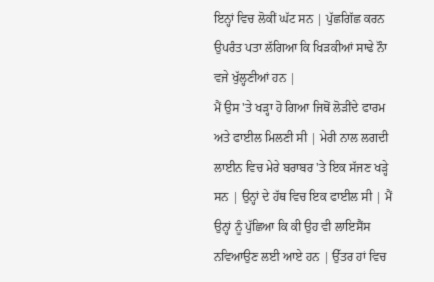ਇਨ੍ਹਾਂ ਵਿਚ ਲੋਕੀਂ ਘੱਟ ਸਨ | ਪੁੱਛਗਿੱਛ ਕਰਨ ਉਪਰੰਤ ਪਤਾ ਲੱਗਿਆ ਕਿ ਖਿੜਕੀਆਂ ਸਾਢੇ ਨੌਾ ਵਜੇ ਖੁੱਲ੍ਹਣੀਆਂ ਹਨ |
ਮੈਂ ਉਸ 'ਤੇ ਖੜ੍ਹਾ ਹੋ ਗਿਆ ਜਿਥੋਂ ਲੋੜੀਂਦੇ ਫਾਰਮ ਅਤੇ ਫਾਈਲ ਮਿਲਣੀ ਸੀ | ਮੇਰੀ ਨਾਲ ਲਗਦੀ ਲਾਈਨ ਵਿਚ ਮੇਰੇ ਬਰਾਬਰ 'ਤੇ ਇਕ ਸੱਜਣ ਖੜ੍ਹੇ ਸਨ | ਉਨ੍ਹਾਂ ਦੇ ਹੱਥ ਵਿਚ ਇਕ ਫਾਈਲ ਸੀ | ਮੈਂ ਉਨ੍ਹਾਂ ਨੂੰ ਪੁੱਛਿਆ ਕਿ ਕੀ ਉਹ ਵੀ ਲਾਇਸੈਂਸ ਨਵਿਆਉਣ ਲਈ ਆਏ ਹਨ | ਉੱਤਰ ਹਾਂ ਵਿਚ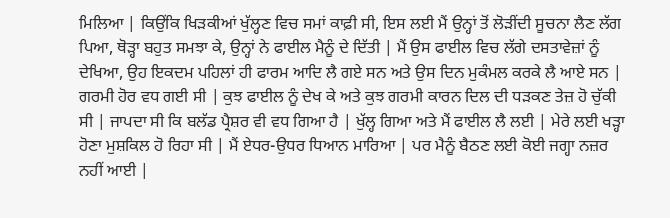ਮਿਲਿਆ | ਕਿਉਂਕਿ ਖਿੜਕੀਆਂ ਖੁੱਲ੍ਹਣ ਵਿਚ ਸਮਾਂ ਕਾਫ਼ੀ ਸੀ, ਇਸ ਲਈ ਮੈਂ ਉਨ੍ਹਾਂ ਤੋਂ ਲੋੜੀਂਦੀ ਸੂਚਨਾ ਲੈਣ ਲੱਗ ਪਿਆ, ਥੋੜ੍ਹਾ ਬਹੁਤ ਸਮਝਾ ਕੇ, ਉਨ੍ਹਾਂ ਨੇ ਫਾਈਲ ਮੈਨੂੰ ਦੇ ਦਿੱਤੀ | ਮੈਂ ਉਸ ਫਾਈਲ ਵਿਚ ਲੱਗੇ ਦਸਤਾਵੇਜ਼ਾਂ ਨੂੰ ਦੇਖਿਆ, ਉਹ ਇਕਦਮ ਪਹਿਲਾਂ ਹੀ ਫਾਰਮ ਆਦਿ ਲੈ ਗਏ ਸਨ ਅਤੇ ਉਸ ਦਿਨ ਮੁਕੰਮਲ ਕਰਕੇ ਲੈ ਆਏ ਸਨ |
ਗਰਮੀ ਹੋਰ ਵਧ ਗਈ ਸੀ | ਕੁਝ ਫਾਈਲ ਨੂੰ ਦੇਖ ਕੇ ਅਤੇ ਕੁਝ ਗਰਮੀ ਕਾਰਨ ਦਿਲ ਦੀ ਧੜਕਣ ਤੇਜ਼ ਹੋ ਚੁੱਕੀ ਸੀ | ਜਾਪਦਾ ਸੀ ਕਿ ਬਲੱਡ ਪ੍ਰੈਸ਼ਰ ਵੀ ਵਧ ਗਿਆ ਹੈ | ਖੁੱਲ੍ਹ ਗਿਆ ਅਤੇ ਮੈਂ ਫਾਈਲ ਲੈ ਲਈ | ਮੇਰੇ ਲਈ ਖੜ੍ਹਾ ਹੋਣਾ ਮੁਸ਼ਕਿਲ ਹੋ ਰਿਹਾ ਸੀ | ਮੈਂ ਏਧਰ-ਉਧਰ ਧਿਆਨ ਮਾਰਿਆ | ਪਰ ਮੈਨੂੰ ਬੈਠਣ ਲਈ ਕੋਈ ਜਗ੍ਹਾ ਨਜ਼ਰ ਨਹੀਂ ਆਈ |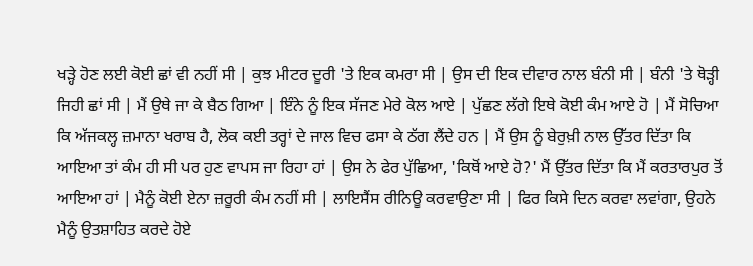ਖੜ੍ਹੇ ਹੋਣ ਲਈ ਕੋਈ ਛਾਂ ਵੀ ਨਹੀਂ ਸੀ | ਕੁਝ ਮੀਟਰ ਦੂਰੀ 'ਤੇ ਇਕ ਕਮਰਾ ਸੀ | ਉਸ ਦੀ ਇਕ ਦੀਵਾਰ ਨਾਲ ਬੰਨੀ ਸੀ | ਬੰਨੀ 'ਤੇ ਥੋੜ੍ਹੀ ਜਿਹੀ ਛਾਂ ਸੀ | ਮੈਂ ਉਥੇ ਜਾ ਕੇ ਬੈਠ ਗਿਆ | ਇੰਨੇ ਨੂੰ ਇਕ ਸੱਜਣ ਮੇਰੇ ਕੋਲ ਆਏ | ਪੁੱਛਣ ਲੱਗੇ ਇਥੇ ਕੋਈ ਕੰਮ ਆਏ ਹੋ | ਮੈਂ ਸੋਚਿਆ ਕਿ ਅੱਜਕਲ੍ਹ ਜ਼ਮਾਨਾ ਖਰਾਬ ਹੈ, ਲੋਕ ਕਈ ਤਰ੍ਹਾਂ ਦੇ ਜਾਲ ਵਿਚ ਫਸਾ ਕੇ ਠੱਗ ਲੈਂਦੇ ਹਨ | ਮੈਂ ਉਸ ਨੂੰ ਬੇਰੁਖ਼ੀ ਨਾਲ ਉੱਤਰ ਦਿੱਤਾ ਕਿ ਆਇਆ ਤਾਂ ਕੰਮ ਹੀ ਸੀ ਪਰ ਹੁਣ ਵਾਪਸ ਜਾ ਰਿਹਾ ਹਾਂ | ਉਸ ਨੇ ਫੇਰ ਪੁੱਛਿਆ, 'ਕਿਥੋਂ ਆਏ ਹੋ?' ਮੈਂ ਉੱਤਰ ਦਿੱਤਾ ਕਿ ਮੈਂ ਕਰਤਾਰਪੁਰ ਤੋਂ ਆਇਆ ਹਾਂ | ਮੈਨੂੰ ਕੋਈ ਏਨਾ ਜ਼ਰੂਰੀ ਕੰਮ ਨਹੀਂ ਸੀ | ਲਾਇਸੈਂਸ ਰੀਨਿਊ ਕਰਵਾਉਣਾ ਸੀ | ਫਿਰ ਕਿਸੇ ਦਿਨ ਕਰਵਾ ਲਵਾਂਗਾ, ਉਹਨੇ ਮੈਨੂੰ ਉਤਸ਼ਾਹਿਤ ਕਰਦੇ ਹੋਏ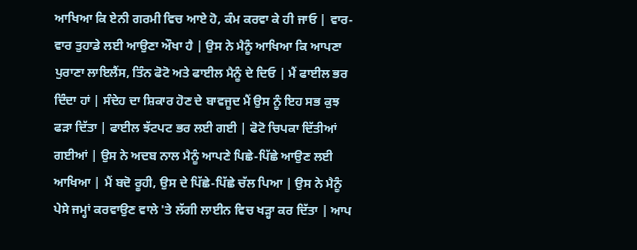ਆਖਿਆ ਕਿ ਏਨੀ ਗਰਮੀ ਵਿਚ ਆਏ ਹੋ, ਕੰਮ ਕਰਵਾ ਕੇ ਹੀ ਜਾਓ | ਵਾਰ-ਵਾਰ ਤੁਹਾਡੇ ਲਈ ਆਉਣਾ ਔਖਾ ਹੈ | ਉਸ ਨੇ ਮੈਨੂੰ ਆਖਿਆ ਕਿ ਆਪਣਾ ਪੁਰਾਣਾ ਲਾਇਲੈਂਸ, ਤਿੰਨ ਫੋਟੋ ਅਤੇ ਫਾਈਲ ਮੈਨੂੰ ਦੇ ਦਿਓ | ਮੈਂ ਫਾਈਲ ਭਰ ਦਿੰਦਾ ਹਾਂ | ਸੰਦੇਹ ਦਾ ਸ਼ਿਕਾਰ ਹੋਣ ਦੇ ਬਾਵਜੂਦ ਮੈਂ ਉਸ ਨੂੰ ਇਹ ਸਭ ਕੁਝ ਫੜਾ ਦਿੱਤਾ | ਫਾਈਲ ਝੱਟਪਟ ਭਰ ਲਈ ਗਈ | ਫੋਟੋ ਚਿਪਕਾ ਦਿੱਤੀਆਂ ਗਈਆਂ | ਉਸ ਨੇ ਅਦਬ ਨਾਲ ਮੈਨੂੰ ਆਪਣੇ ਪਿਛੇ-ਪਿੱਛੇ ਆਉਣ ਲਈ ਆਖਿਆ | ਮੈਂ ਬਦੋ ਰੂਹੀ, ਉਸ ਦੇ ਪਿੱਛੇ-ਪਿੱਛੇ ਚੱਲ ਪਿਆ | ਉਸ ਨੇ ਮੈਨੂੰ ਪੇਸੇ ਜਮ੍ਹਾਂ ਕਰਵਾਉਣ ਵਾਲੇ 'ਤੇ ਲੱਗੀ ਲਾਈਨ ਵਿਚ ਖੜ੍ਹਾ ਕਰ ਦਿੱਤਾ | ਆਪ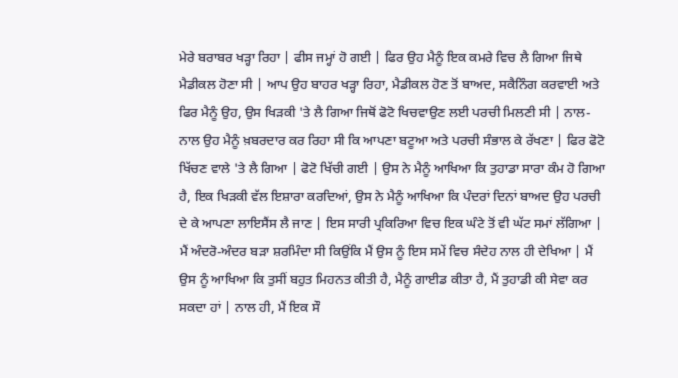ਮੇਰੇ ਬਰਾਬਰ ਖੜ੍ਹਾ ਰਿਹਾ | ਫੀਸ ਜਮ੍ਹਾਂ ਹੋ ਗਈ | ਫਿਰ ਉਹ ਮੈਨੂੰ ਇਕ ਕਮਰੇ ਵਿਚ ਲੈ ਗਿਆ ਜਿਥੇ ਮੈਡੀਕਲ ਹੋਣਾ ਸੀ | ਆਪ ਉਹ ਬਾਹਰ ਖੜ੍ਹਾ ਰਿਹਾ, ਮੈਡੀਕਲ ਹੋਣ ਤੋਂ ਬਾਅਦ, ਸਕੈਨਿੰਗ ਕਰਵਾਈ ਅਤੇ ਫਿਰ ਮੈਨੂੰ ਉਹ, ਉਸ ਖਿੜਕੀ 'ਤੇ ਲੈ ਗਿਆ ਜਿਥੋਂ ਫੋਟੋ ਖਿਚਵਾਉਣ ਲਈ ਪਰਚੀ ਮਿਲਣੀ ਸੀ | ਨਾਲ-ਨਾਲ ਉਹ ਮੈਨੂੰ ਖ਼ਬਰਦਾਰ ਕਰ ਰਿਹਾ ਸੀ ਕਿ ਆਪਣਾ ਬਟੂਆ ਅਤੇ ਪਰਚੀ ਸੰਭਾਲ ਕੇ ਰੱਖਣਾ | ਫਿਰ ਫੋਟੋ ਖਿੱਚਣ ਵਾਲੇ 'ਤੇ ਲੈ ਗਿਆ | ਫੋਟੋ ਖਿੱਚੀ ਗਈ | ਉਸ ਨੇ ਮੈਨੂੰ ਆਖਿਆ ਕਿ ਤੁਹਾਡਾ ਸਾਰਾ ਕੰਮ ਹੋ ਗਿਆ ਹੈ, ਇਕ ਖਿੜਕੀ ਵੱਲ ਇਸ਼ਾਰਾ ਕਰਦਿਆਂ, ਉਸ ਨੇ ਮੈਨੂੰ ਆਖਿਆ ਕਿ ਪੰਦਰਾਂ ਦਿਨਾਂ ਬਾਅਦ ਉਹ ਪਰਚੀ ਦੇ ਕੇ ਆਪਣਾ ਲਾਇਸੈਂਸ ਲੈ ਜਾਣ | ਇਸ ਸਾਰੀ ਪ੍ਰਕਿਰਿਆ ਵਿਚ ਇਕ ਘੰਟੇ ਤੋਂ ਵੀ ਘੱਟ ਸਮਾਂ ਲੱਗਿਆ | ਮੈਂ ਅੰਦਰੋ-ਅੰਦਰ ਬੜਾ ਸ਼ਰਮਿੰਦਾ ਸੀ ਕਿਉਂਕਿ ਮੈਂ ਉਸ ਨੂੰ ਇਸ ਸਮੇਂ ਵਿਚ ਸੰਦੇਹ ਨਾਲ ਹੀ ਦੇਖਿਆ | ਮੈਂ ਉਸ ਨੂੰ ਆਖਿਆ ਕਿ ਤੁਸੀਂ ਬਹੁਤ ਮਿਹਨਤ ਕੀਤੀ ਹੈ, ਮੈਨੂੰ ਗਾਈਡ ਕੀਤਾ ਹੈ, ਮੈਂ ਤੁਹਾਡੀ ਕੀ ਸੇਵਾ ਕਰ ਸਕਦਾ ਹਾਂ | ਨਾਲ ਹੀ, ਮੈਂ ਇਕ ਸੌ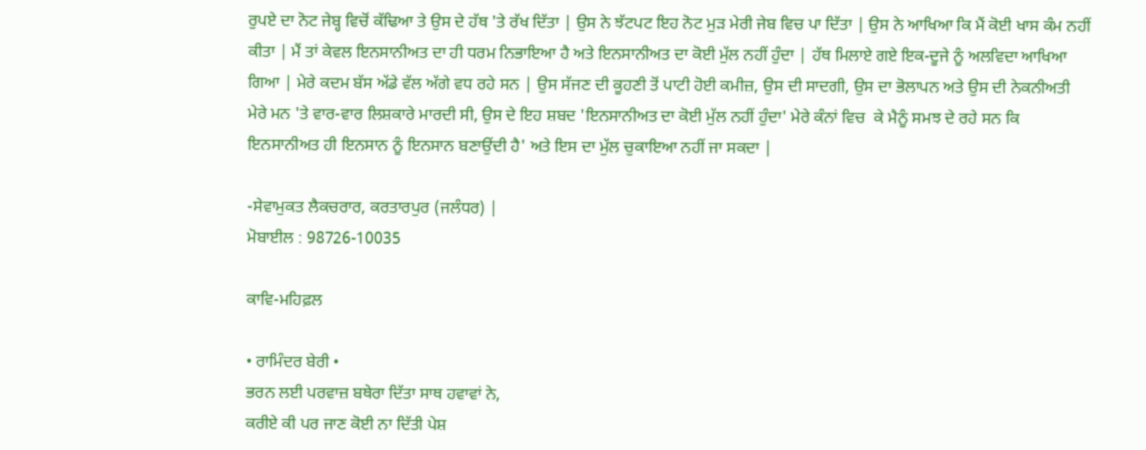ਰੁਪਏ ਦਾ ਨੋਟ ਜੇਬ੍ਹ ਵਿਚੋਂ ਕੱਢਿਆ ਤੇ ਉਸ ਦੇ ਹੱਥ 'ਤੇ ਰੱਖ ਦਿੱਤਾ | ਉਸ ਨੇ ਝੱਟਪਟ ਇਹ ਨੋਟ ਮੁੜ ਮੇਰੀ ਜੇਬ ਵਿਚ ਪਾ ਦਿੱਤਾ | ਉਸ ਨੇ ਆਖਿਆ ਕਿ ਮੈਂ ਕੋਈ ਖਾਸ ਕੰਮ ਨਹੀਂ ਕੀਤਾ | ਮੈਂ ਤਾਂ ਕੇਵਲ ਇਨਸਾਨੀਅਤ ਦਾ ਹੀ ਧਰਮ ਨਿਭਾਇਆ ਹੈ ਅਤੇ ਇਨਸਾਨੀਅਤ ਦਾ ਕੋਈ ਮੁੱਲ ਨਹੀਂ ਹੁੰਦਾ | ਹੱਥ ਮਿਲਾਏ ਗਏ ਇਕ-ਦੂਜੇ ਨੂੰ ਅਲਵਿਦਾ ਆਖਿਆ ਗਿਆ | ਮੇਰੇ ਕਦਮ ਬੱਸ ਅੱਡੇ ਵੱਲ ਅੱਗੇ ਵਧ ਰਹੇ ਸਨ | ਉਸ ਸੱਜਣ ਦੀ ਕੂਹਣੀ ਤੋਂ ਪਾਟੀ ਹੋਈ ਕਮੀਜ਼, ਉਸ ਦੀ ਸਾਦਗੀ, ਉਸ ਦਾ ਭੋਲਾਪਨ ਅਤੇ ਉਸ ਦੀ ਨੇਕਨੀਅਤੀ ਮੇਰੇ ਮਨ 'ਤੇ ਵਾਰ-ਵਾਰ ਲਿਸ਼ਕਾਰੇ ਮਾਰਦੀ ਸੀ, ਉਸ ਦੇ ਇਹ ਸ਼ਬਦ 'ਇਨਸਾਨੀਅਤ ਦਾ ਕੋਈ ਮੁੱਲ ਨਹੀਂ ਹੁੰਦਾ' ਮੇਰੇ ਕੰਨਾਂ ਵਿਚ  ਕੇ ਮੈਨੂੰ ਸਮਝ ਦੇ ਰਹੇ ਸਨ ਕਿ ਇਨਸਾਨੀਅਤ ਹੀ ਇਨਸਾਨ ਨੂੰ ਇਨਸਾਨ ਬਣਾਉਂਦੀ ਹੈ' ਅਤੇ ਇਸ ਦਾ ਮੁੱਲ ਚੁਕਾਇਆ ਨਹੀਂ ਜਾ ਸਕਦਾ |

-ਸੇਵਾਮੁਕਤ ਲੈਕਚਰਾਰ, ਕਰਤਾਰਪੁਰ (ਜਲੰਧਰ) |
ਮੋਬਾਈਲ : 98726-10035

ਕਾਵਿ-ਮਹਿਫ਼ਲ

• ਰਾਮਿੰਦਰ ਬੇਰੀ •
ਭਰਨ ਲਈ ਪਰਵਾਜ਼ ਬਥੇਰਾ ਦਿੱਤਾ ਸਾਥ ਹਵਾਵਾਂ ਨੇ,
ਕਰੀਏ ਕੀ ਪਰ ਜਾਣ ਕੋਈ ਨਾ ਦਿੱਤੀ ਪੇਸ਼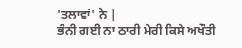'ਤਲਾਵਾਂ' ਨੇ |
ਭੰਨੀ ਗਈ ਨਾ ਠਾਰੀ ਮੇਰੀ ਕਿਸੇ ਅਖੌਤੀ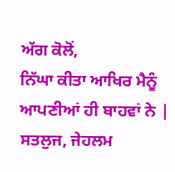ਅੱਗ ਕੋਲੋਂ,
ਨਿੱਘਾ ਕੀਤਾ ਆਖਿਰ ਮੈਨੂੰ ਆਪਣੀਆਂ ਹੀ ਬਾਹਵਾਂ ਨੇ |
ਸਤਲੁਜ, ਜੇਹਲਮ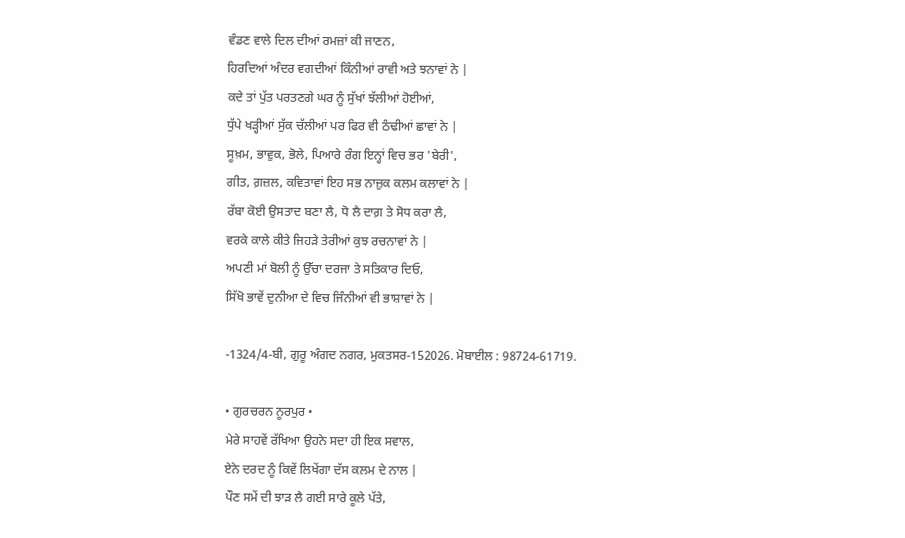ਵੰਡਣ ਵਾਲੇ ਦਿਲ ਦੀਆਂ ਰਮਜ਼ਾਂ ਕੀ ਜਾਣਨ,
ਹਿਰਦਿਆਂ ਅੰਦਰ ਵਗਦੀਆਂ ਕਿੰਨੀਆਂ ਰਾਵੀ ਅਤੇ ਝਨਾਵਾਂ ਨੇ |
ਕਦੇ ਤਾਂ ਪੁੱਤ ਪਰਤਣਗੇ ਘਰ ਨੂੰ ਸੁੱਖਾਂ ਝੱਲੀਆਂ ਹੋਈਆਂ,
ਧੁੱਪੇ ਖੜ੍ਹੀਆਂ ਸੁੱਕ ਚੱਲੀਆਂ ਪਰ ਫਿਰ ਵੀ ਠੰਢੀਆਂ ਛਾਵਾਂ ਨੇ |
ਸੂਖ਼ਮ, ਭਾਵੁਕ, ਭੋਲੇ, ਪਿਆਰੇ ਰੰਗ ਇਨ੍ਹਾਂ ਵਿਚ ਭਰ 'ਬੇਰੀ',
ਗੀਤ, ਗ਼ਜ਼ਲ, ਕਵਿਤਾਵਾਂ ਇਹ ਸਭ ਨਾਜ਼ੁਕ ਕਲਮ ਕਲਾਵਾਂ ਨੇ |
ਰੱਬਾ ਕੋਈ ਉਸਤਾਦ ਬਣਾ ਲੈ, ਧੋ ਲੈ ਦਾਗ਼ ਤੇ ਸੋਧ ਕਰਾ ਲੈ,
ਵਰਕੇ ਕਾਲੇ ਕੀਤੇ ਜਿਹੜੇ ਤੇਰੀਆਂ ਕੁਝ ਰਚਨਾਵਾਂ ਨੇ |
ਅਪਣੀ ਮਾਂ ਬੋਲੀ ਨੂੰ ਉੱਚਾ ਦਰਜਾ ਤੇ ਸਤਿਕਾਰ ਦਿਓ,
ਸਿੱਖੋ ਭਾਵੇਂ ਦੁਨੀਆ ਦੇ ਵਿਚ ਜਿੰਨੀਆਂ ਵੀ ਭਾਸ਼ਾਵਾਂ ਨੇ |

-1324/4-ਬੀ, ਗੁਰੂ ਅੰਗਦ ਨਗਰ, ਮੁਕਤਸਰ-152026. ਮੋਬਾਈਲ : 98724-61719.

• ਗੁਰਚਰਨ ਨੂਰਪੁਰ •
ਮੇਰੇ ਸਾਹਵੇਂ ਰੱਖਿਆ ਉਹਨੇ ਸਦਾ ਹੀ ਇਕ ਸਵਾਲ,
ਏਨੇ ਦਰਦ ਨੂੰ ਕਿਵੇਂ ਲਿਖੇਂਗਾ ਦੱਸ ਕਲਮ ਦੇ ਨਾਲ |
ਪੌਣ ਸਮੇਂ ਦੀ ਝਾੜ ਲੈ ਗਈ ਸਾਰੇ ਕੂਲੇ ਪੱਤੇ,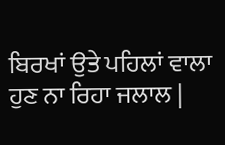ਬਿਰਖਾਂ ਉਤੇ ਪਹਿਲਾਂ ਵਾਲਾ ਹੁਣ ਨਾ ਰਿਹਾ ਜਲਾਲ |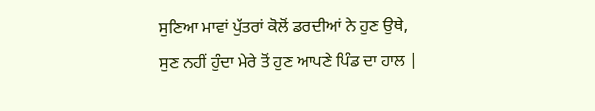ਸੁਣਿਆ ਮਾਵਾਂ ਪੁੱਤਰਾਂ ਕੋਲੋਂ ਡਰਦੀਆਂ ਨੇ ਹੁਣ ਉਥੇ,
ਸੁਣ ਨਹੀਂ ਹੁੰਦਾ ਮੇਰੇ ਤੋਂ ਹੁਣ ਆਪਣੇ ਪਿੰਡ ਦਾ ਹਾਲ |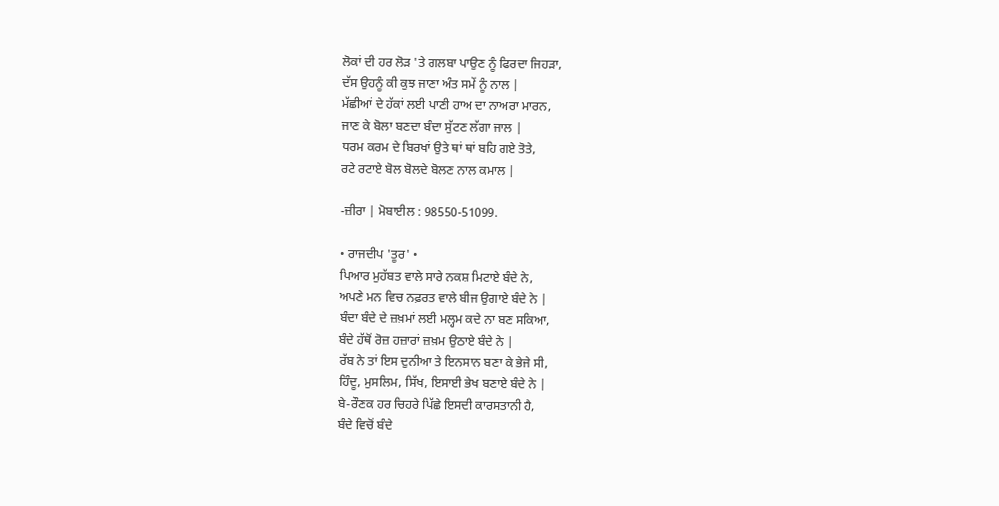ਲੋਕਾਂ ਦੀ ਹਰ ਲੋੜ 'ਤੇ ਗਲਬਾ ਪਾਉਣ ਨੂੰ ਫਿਰਦਾ ਜਿਹੜਾ,
ਦੱਸ ਉਹਨੂੰ ਕੀ ਕੁਝ ਜਾਣਾ ਅੰਤ ਸਮੇਂ ਨੂੰ ਨਾਲ |
ਮੱਛੀਆਂ ਦੇ ਹੱਕਾਂ ਲਈ ਪਾਣੀ ਹਾਅ ਦਾ ਨਾਅਰਾ ਮਾਰਨ,
ਜਾਣ ਕੇ ਬੋਲਾ ਬਣਦਾ ਬੰਦਾ ਸੁੱਟਣ ਲੱਗਾ ਜਾਲ |
ਧਰਮ ਕਰਮ ਦੇ ਬਿਰਖਾਂ ਉਤੇ ਥਾਂ ਥਾਂ ਬਹਿ ਗਏ ਤੋਤੇ,
ਰਟੇ ਰਟਾਏ ਬੋਲ ਬੋਲਦੇ ਬੋਲਣ ਨਾਲ ਕਮਾਲ |

-ਜ਼ੀਰਾ | ਮੋਬਾਈਲ : 98550-51099.

• ਰਾਜਦੀਪ 'ਤੂਰ' •
ਪਿਆਰ ਮੁਹੱਬਤ ਵਾਲੇ ਸਾਰੇ ਨਕਸ਼ ਮਿਟਾਏ ਬੰਦੇ ਨੇ,
ਅਪਣੇ ਮਨ ਵਿਚ ਨਫ਼ਰਤ ਵਾਲੇ ਬੀਜ ਉਗਾਏ ਬੰਦੇ ਨੇ |
ਬੰਦਾ ਬੰਦੇ ਦੇ ਜ਼ਖ਼ਮਾਂ ਲਈ ਮਲ੍ਹਮ ਕਦੇ ਨਾ ਬਣ ਸਕਿਆ,
ਬੰਦੇ ਹੱਥੋਂ ਰੋਜ਼ ਹਜ਼ਾਰਾਂ ਜ਼ਖ਼ਮ ਉਠਾਏ ਬੰਦੇ ਨੇ |
ਰੱਬ ਨੇ ਤਾਂ ਇਸ ਦੁਨੀਆ ਤੇ ਇਨਸਾਨ ਬਣਾ ਕੇ ਭੇਜੇ ਸੀ,
ਹਿੰਦੂ, ਮੁਸਲਿਮ, ਸਿੱਖ, ਇਸਾਈ ਭੇਖ ਬਣਾਏ ਬੰਦੇ ਨੇ |
ਬੇ-ਰੌਣਕ ਹਰ ਚਿਹਰੇ ਪਿੱਛੇ ਇਸਦੀ ਕਾਰਸਤਾਨੀ ਹੈ,
ਬੰਦੇ ਵਿਚੋਂ ਬੰਦੇ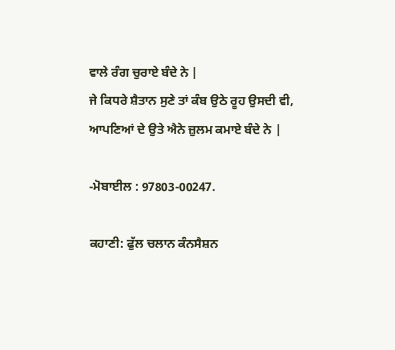ਵਾਲੇ ਰੰਗ ਚੁਰਾਏ ਬੰਦੇ ਨੇ |
ਜੇ ਕਿਧਰੇ ਸ਼ੈਤਾਨ ਸੁਣੇ ਤਾਂ ਕੰਬ ਉਠੇ ਰੂਹ ਉਸਦੀ ਵੀ,
ਆਪਣਿਆਂ ਦੇ ਉਤੇ ਐਨੇ ਜ਼ੁਲਮ ਕਮਾਏ ਬੰਦੇ ਨੇ |

-ਮੋਬਾਈਲ : 97803-00247.

ਕਹਾਣੀ: ਫੁੱਲ ਚਲਾਨ ਕੰਨਸੈਸ਼ਨ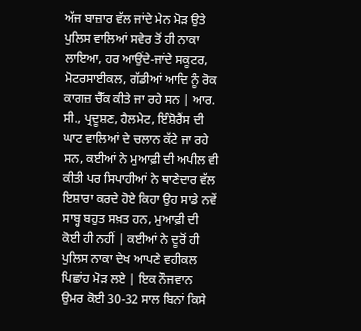ਅੱਜ ਬਾਜ਼ਾਰ ਵੱਲ ਜਾਂਦੇ ਮੇਨ ਮੋੜ ਉਤੇ ਪੁਲਿਸ ਵਾਲਿਆਂ ਸਵੇਰ ਤੋਂ ਹੀ ਨਾਕਾ ਲਾਇਆ, ਹਰ ਆਉਂਦੇ-ਜਾਂਦੇ ਸਕੂਟਰ, ਮੋਟਰਸਾਈਕਲ, ਗੱਡੀਆਂ ਆਦਿ ਨੂੰ ਰੋਕ ਕਾਗਜ਼ ਚੈੱਕ ਕੀਤੇ ਜਾ ਰਹੇ ਸਨ | ਆਰ. ਸੀ., ਪ੍ਰਦੂਸ਼ਣ, ਹੈਲਮੇਟ, ਇੰਸ਼ੋਰੈਂਸ ਦੀ ਘਾਟ ਵਾਲਿਆਂ ਦੇ ਚਲਾਨ ਕੱਟੇ ਜਾ ਰਹੇ ਸਨ, ਕਈਆਂ ਨੇ ਮੁਆਫ਼ੀ ਦੀ ਅਪੀਲ ਵੀ ਕੀਤੀ ਪਰ ਸਿਪਾਹੀਆਂ ਨੇ ਥਾਣੇਦਾਰ ਵੱਲ ਇਸ਼ਾਰਾ ਕਰਦੇ ਹੋਏ ਕਿਹਾ ਉਹ ਸਾਡੇ ਨਵੇਂ ਸਾਬ੍ਹ ਬਹੁਤ ਸਖ਼ਤ ਹਨ, ਮੁਆਫ਼ੀ ਦੀ ਕੋਈ ਹੀ ਨਹੀਂ | ਕਈਆਂ ਨੇ ਦੂਰੋਂ ਹੀ ਪੁਲਿਸ ਨਾਕਾ ਦੇਖ ਆਪਣੇ ਵਹੀਕਲ ਪਿਛਾਂਹ ਮੋੜ ਲਏ | ਇਕ ਨੌਜਵਾਨ ਉਮਰ ਕੋਈ 30-32 ਸਾਲ ਬਿਨਾਂ ਕਿਸੇ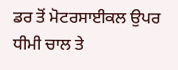ਡਰ ਤੋਂ ਮੋਟਰਸਾਈਕਲ ਉਪਰ ਧੀਮੀ ਚਾਲ ਤੇ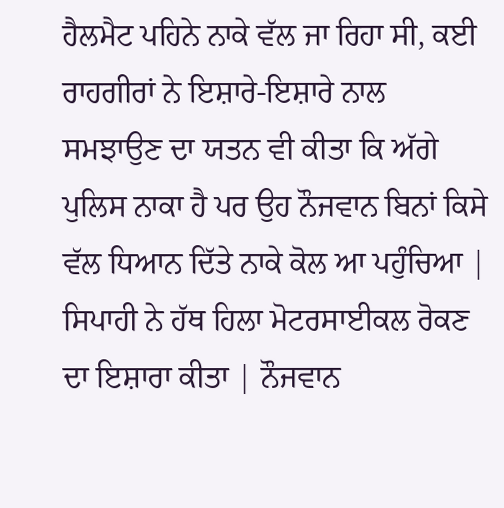ਹੈਲਮੈਟ ਪਹਿਨੇ ਨਾਕੇ ਵੱਲ ਜਾ ਰਿਹਾ ਸੀ, ਕਈ ਰਾਹਗੀਰਾਂ ਨੇ ਇਸ਼ਾਰੇ-ਇਸ਼ਾਰੇ ਨਾਲ ਸਮਝਾਉਣ ਦਾ ਯਤਨ ਵੀ ਕੀਤਾ ਕਿ ਅੱਗੇ ਪੁਲਿਸ ਨਾਕਾ ਹੈ ਪਰ ਉਹ ਨੌਜਵਾਨ ਬਿਨਾਂ ਕਿਸੇ ਵੱਲ ਧਿਆਨ ਦਿੱਤੇ ਨਾਕੇ ਕੋਲ ਆ ਪਹੁੰਚਿਆ | ਸਿਪਾਹੀ ਨੇ ਹੱਥ ਹਿਲਾ ਮੋਟਰਸਾਈਕਲ ਰੋਕਣ ਦਾ ਇਸ਼ਾਰਾ ਕੀਤਾ | ਨੌਜਵਾਨ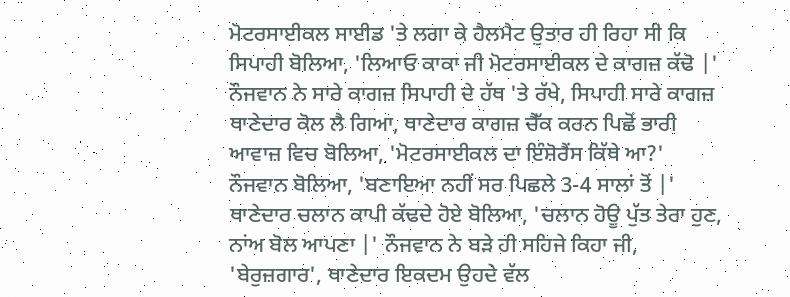ਮੋਟਰਸਾਈਕਲ ਸਾਈਡ 'ਤੇ ਲਗਾ ਕੇ ਹੈਲਮੈਟ ਉਤਾਰ ਹੀ ਰਿਹਾ ਸੀ ਕਿ ਸਿਪਾਹੀ ਬੋਲਿਆ, 'ਲਿਆਓ ਕਾਕਾ ਜੀ ਮੋਟਰਸਾਈਕਲ ਦੇ ਕਾਗਜ਼ ਕੱਢੋ |' ਨੌਜਵਾਨ ਨੇ ਸਾਰੇ ਕਾਗਜ਼ ਸਿਪਾਹੀ ਦੇ ਹੱਥ 'ਤੇ ਰੱਖੇ, ਸਿਪਾਹੀ ਸਾਰੇ ਕਾਗਜ਼ ਥਾਣੇਦਾਰ ਕੋਲ ਲੈ ਗਿਆ, ਥਾਣੇਦਾਰ ਕਾਗਜ਼ ਚੈੱਕ ਕਰਨ ਪਿਛੋਂ ਭਾਰੀ ਆਵਾਜ਼ ਵਿਚ ਬੋਲਿਆ, 'ਮੋਟਰਸਾਈਕਲ ਦਾ ਇੰਸ਼ੋਰੈਂਸ ਕਿੱਥੇ ਆ?' ਨੌਜਵਾਨ ਬੋਲਿਆ, 'ਬਣਾਇਆ ਨਹੀਂ ਸਰ ਪਿਛਲੇ 3-4 ਸਾਲਾਂ ਤੋਂ |' ਥਾਣੇਦਾਰ ਚਲਾਨ ਕਾਪੀ ਕੱਢਦੇ ਹੋਏ ਬੋਲਿਆ, 'ਚਲਾਨ ਹੋਊ ਪੁੱਤ ਤੇਰਾ ਹੁਣ, ਨਾਂਅ ਬੋਲ ਆਪਣਾ |' ਨੌਜਵਾਨ ਨੇ ਬੜੇ ਹੀ ਸਹਿਜੇ ਕਿਹਾ ਜੀ, 'ਬੇਰੁਜ਼ਗਾਰ', ਥਾਣੇਦਾਰ ਇਕਦਮ ਉਹਦੇ ਵੱਲ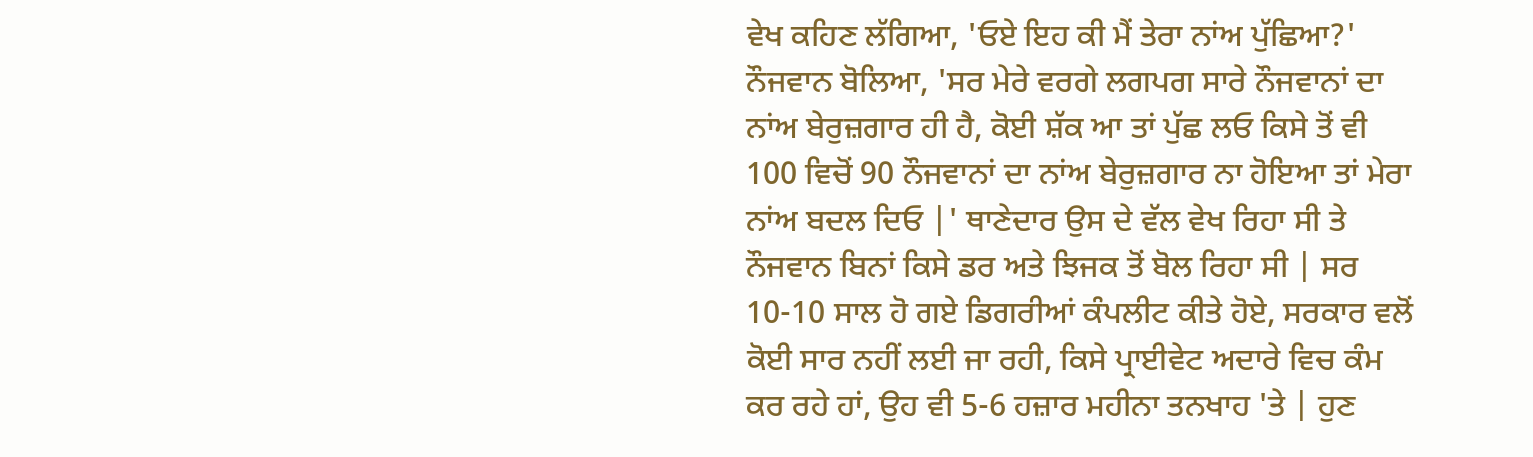ਵੇਖ ਕਹਿਣ ਲੱਗਿਆ, 'ਓਏ ਇਹ ਕੀ ਮੈਂ ਤੇਰਾ ਨਾਂਅ ਪੁੱਛਿਆ?' ਨੌਜਵਾਨ ਬੋਲਿਆ, 'ਸਰ ਮੇਰੇ ਵਰਗੇ ਲਗਪਗ ਸਾਰੇ ਨੌਜਵਾਨਾਂ ਦਾ ਨਾਂਅ ਬੇਰੁਜ਼ਗਾਰ ਹੀ ਹੈ, ਕੋਈ ਸ਼ੱਕ ਆ ਤਾਂ ਪੁੱਛ ਲਓ ਕਿਸੇ ਤੋਂ ਵੀ 100 ਵਿਚੋਂ 90 ਨੌਜਵਾਨਾਂ ਦਾ ਨਾਂਅ ਬੇਰੁਜ਼ਗਾਰ ਨਾ ਹੋਇਆ ਤਾਂ ਮੇਰਾ ਨਾਂਅ ਬਦਲ ਦਿਓ |' ਥਾਣੇਦਾਰ ਉਸ ਦੇ ਵੱਲ ਵੇਖ ਰਿਹਾ ਸੀ ਤੇ ਨੌਜਵਾਨ ਬਿਨਾਂ ਕਿਸੇ ਡਰ ਅਤੇ ਝਿਜਕ ਤੋਂ ਬੋਲ ਰਿਹਾ ਸੀ | ਸਰ 10-10 ਸਾਲ ਹੋ ਗਏ ਡਿਗਰੀਆਂ ਕੰਪਲੀਟ ਕੀਤੇ ਹੋਏ, ਸਰਕਾਰ ਵਲੋਂ ਕੋਈ ਸਾਰ ਨਹੀਂ ਲਈ ਜਾ ਰਹੀ, ਕਿਸੇ ਪ੍ਰਾਈਵੇਟ ਅਦਾਰੇ ਵਿਚ ਕੰਮ ਕਰ ਰਹੇ ਹਾਂ, ਉਹ ਵੀ 5-6 ਹਜ਼ਾਰ ਮਹੀਨਾ ਤਨਖਾਹ 'ਤੇ | ਹੁਣ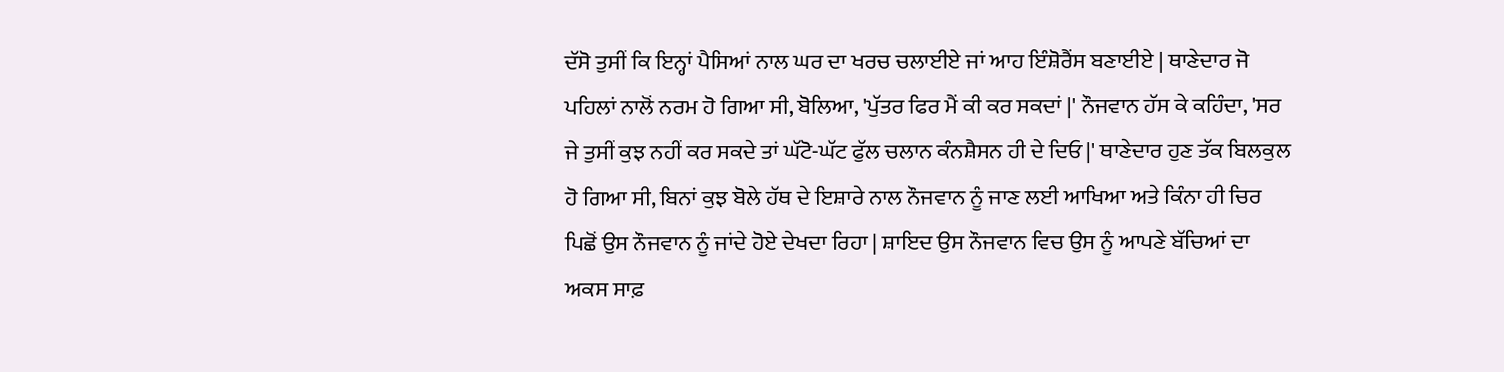ਦੱਸੋ ਤੁਸੀਂ ਕਿ ਇਨ੍ਹਾਂ ਪੈਸਿਆਂ ਨਾਲ ਘਰ ਦਾ ਖਰਚ ਚਲਾਈਏ ਜਾਂ ਆਹ ਇੰਸ਼ੋਰੈਂਸ ਬਣਾਈਏ | ਥਾਣੇਦਾਰ ਜੋ ਪਹਿਲਾਂ ਨਾਲੋਂ ਨਰਮ ਹੋ ਗਿਆ ਸੀ, ਬੋਲਿਆ, 'ਪੁੱਤਰ ਫਿਰ ਮੈਂ ਕੀ ਕਰ ਸਕਦਾਂ |' ਨੌਜਵਾਨ ਹੱਸ ਕੇ ਕਹਿੰਦਾ, 'ਸਰ ਜੇ ਤੁਸੀਂ ਕੁਝ ਨਹੀਂ ਕਰ ਸਕਦੇ ਤਾਂ ਘੱਟੋ-ਘੱਟ ਫੁੱਲ ਚਲਾਨ ਕੰਨਸ਼ੈਸਨ ਹੀ ਦੇ ਦਿਓ |' ਥਾਣੇਦਾਰ ਹੁਣ ਤੱਕ ਬਿਲਕੁਲ ਹੋ ਗਿਆ ਸੀ, ਬਿਨਾਂ ਕੁਝ ਬੋਲੇ ਹੱਥ ਦੇ ਇਸ਼ਾਰੇ ਨਾਲ ਨੌਜਵਾਨ ਨੂੰ ਜਾਣ ਲਈ ਆਖਿਆ ਅਤੇ ਕਿੰਨਾ ਹੀ ਚਿਰ ਪਿਛੋਂ ਉਸ ਨੌਜਵਾਨ ਨੂੰ ਜਾਂਦੇ ਹੋਏ ਦੇਖਦਾ ਰਿਹਾ | ਸ਼ਾਇਦ ਉਸ ਨੌਜਵਾਨ ਵਿਚ ਉਸ ਨੂੰ ਆਪਣੇ ਬੱਚਿਆਂ ਦਾ ਅਕਸ ਸਾਫ਼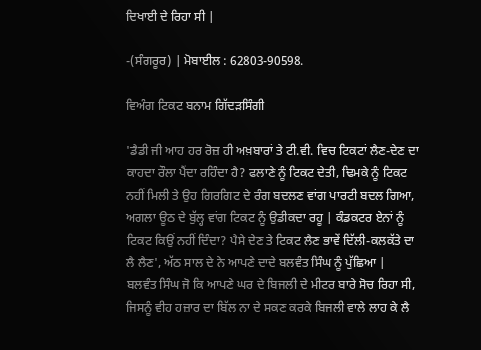ਦਿਖਾਈ ਦੇ ਰਿਹਾ ਸੀ |

-(ਸੰਗਰੂਰ) | ਮੋਬਾਈਲ : 62803-90598.

ਵਿਅੰਗ ਟਿਕਟ ਬਨਾਮ ਗਿੱਦੜਸਿੰਗੀ

'ਡੈਡੀ ਜੀ ਆਹ ਹਰ ਰੋਜ਼ ਹੀ ਅਖ਼ਬਾਰਾਂ ਤੇ ਟੀ.ਵੀ. ਵਿਚ ਟਿਕਟਾਂ ਲੈਣ-ਦੇਣ ਦਾ ਕਾਹਦਾ ਰੌਲਾ ਪੈਂਦਾ ਰਹਿੰਦਾ ਹੈ? ਫਲਾਣੇ ਨੂੰ ਟਿਕਟ ਦੇਤੀ, ਢਿਮਕੇ ਨੂੰ ਟਿਕਟ ਨਹੀਂ ਮਿਲੀ ਤੇ ਉਹ ਗਿਰਗਿਟ ਦੇ ਰੰਗ ਬਦਲਣ ਵਾਂਗ ਪਾਰਟੀ ਬਦਲ ਗਿਆ, ਅਗਲਾ ਊਠ ਦੇ ਬੁੱਲ੍ਹ ਵਾਂਗ ਟਿਕਟ ਨੂੰ ਉਡੀਕਦਾ ਰਹੂ | ਕੰਡਕਟਰ ਏਨਾਂ ਨੂੰ ਟਿਕਟ ਕਿਉਂ ਨਹੀਂ ਦਿੰਦਾ? ਪੈਸੇ ਦੇਣ ਤੇ ਟਿਕਟ ਲੈਣ ਭਾਵੇਂ ਦਿੱਲੀ-ਕਲਕੱਤੇ ਦਾ ਲੈ ਲੈਣ', ਅੱਠ ਸਾਲ ਦੇ ਨੇ ਆਪਣੇ ਦਾਦੇ ਬਲਵੰਤ ਸਿੰਘ ਨੂੰ ਪੁੱਛਿਆ |
ਬਲਵੰਤ ਸਿੰਘ ਜੋ ਕਿ ਆਪਣੇ ਘਰ ਦੇ ਬਿਜਲੀ ਦੇ ਮੀਟਰ ਬਾਰੇ ਸੋਚ ਰਿਹਾ ਸੀ, ਜਿਸਨੂੰ ਵੀਹ ਹਜ਼ਾਰ ਦਾ ਬਿੱਲ ਨਾ ਦੇ ਸਕਣ ਕਰਕੇ ਬਿਜਲੀ ਵਾਲੇ ਲਾਹ ਕੇ ਲੈ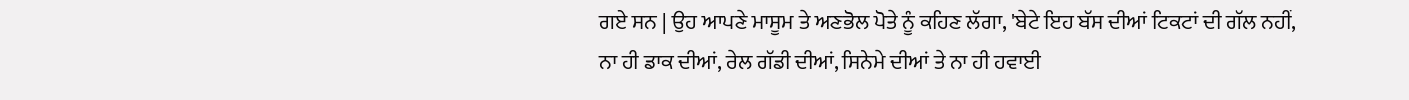ਗਏ ਸਨ | ਉਹ ਆਪਣੇ ਮਾਸੂਮ ਤੇ ਅਣਭੋਲ ਪੋਤੇ ਨੂੰ ਕਹਿਣ ਲੱਗਾ, 'ਬੇਟੇ ਇਹ ਬੱਸ ਦੀਆਂ ਟਿਕਟਾਂ ਦੀ ਗੱਲ ਨਹੀਂ, ਨਾ ਹੀ ਡਾਕ ਦੀਆਂ, ਰੇਲ ਗੱਡੀ ਦੀਆਂ, ਸਿਨੇਮੇ ਦੀਆਂ ਤੇ ਨਾ ਹੀ ਹਵਾਈ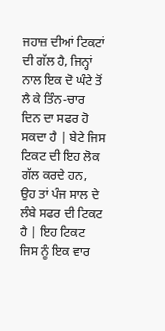ਜਹਾਜ਼ ਦੀਆਂ ਟਿਕਟਾਂ ਦੀ ਗੱਲ ਹੈ, ਜਿਨ੍ਹਾਂ ਨਾਲ ਇਕ ਦੋ ਘੰਟੇ ਤੋਂ ਲੈ ਕੇ ਤਿੰਨ-ਚਾਰ ਦਿਨ ਦਾ ਸਫਰ ਹੋ ਸਕਦਾ ਹੈ | ਬੇਟੇ ਜਿਸ ਟਿਕਟ ਦੀ ਇਹ ਲੋਕ ਗੱਲ ਕਰਦੇ ਹਨ, ਉਹ ਤਾਂ ਪੰਜ ਸਾਲ ਦੇ ਲੰਬੇ ਸਫਰ ਦੀ ਟਿਕਟ ਹੈ | ਇਹ ਟਿਕਟ ਜਿਸ ਨੂੰ ਇਕ ਵਾਰ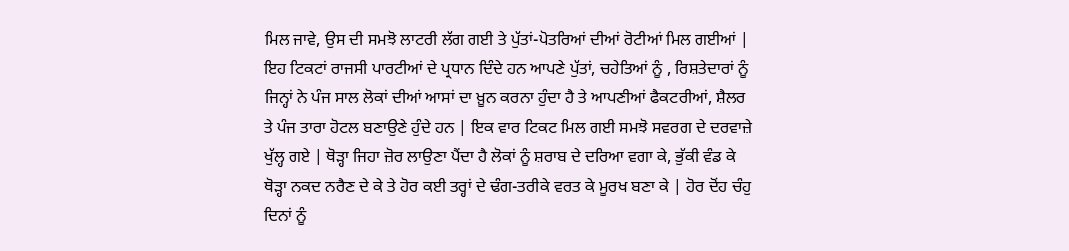ਮਿਲ ਜਾਵੇ, ਉਸ ਦੀ ਸਮਝੋ ਲਾਟਰੀ ਲੱਗ ਗਈ ਤੇ ਪੁੱਤਾਂ-ਪੋਤਰਿਆਂ ਦੀਆਂ ਰੋਟੀਆਂ ਮਿਲ ਗਈਆਂ | ਇਹ ਟਿਕਟਾਂ ਰਾਜਸੀ ਪਾਰਟੀਆਂ ਦੇ ਪ੍ਰਧਾਨ ਦਿੰਦੇ ਹਨ ਆਪਣੇ ਪੁੱਤਾਂ, ਚਹੇਤਿਆਂ ਨੂੰ , ਰਿਸ਼ਤੇਦਾਰਾਂ ਨੂੰ ਜਿਨ੍ਹਾਂ ਨੇ ਪੰਜ ਸਾਲ ਲੋਕਾਂ ਦੀਆਂ ਆਸਾਂ ਦਾ ਖ਼ੂਨ ਕਰਨਾ ਹੁੰਦਾ ਹੈ ਤੇ ਆਪਣੀਆਂ ਫੈਕਟਰੀਆਂ, ਸ਼ੈਲਰ ਤੇ ਪੰਜ ਤਾਰਾ ਹੋਟਲ ਬਣਾਉਣੇ ਹੁੰਦੇ ਹਨ | ਇਕ ਵਾਰ ਟਿਕਟ ਮਿਲ ਗਈ ਸਮਝੋ ਸਵਰਗ ਦੇ ਦਰਵਾਜ਼ੇ ਖੁੱਲ੍ਹ ਗਏ | ਥੋੜ੍ਹਾ ਜਿਹਾ ਜ਼ੋਰ ਲਾਉਣਾ ਪੈਂਦਾ ਹੈ ਲੋਕਾਂ ਨੂੰ ਸ਼ਰਾਬ ਦੇ ਦਰਿਆ ਵਗਾ ਕੇ, ਭੁੱਕੀ ਵੰਡ ਕੇ ਥੋੜ੍ਹਾ ਨਕਦ ਨਰੈਣ ਦੇ ਕੇ ਤੇ ਹੋਰ ਕਈ ਤਰ੍ਹਾਂ ਦੇ ਢੰਗ-ਤਰੀਕੇ ਵਰਤ ਕੇ ਮੂਰਖ ਬਣਾ ਕੇ | ਹੋਰ ਦੋਂਹ ਚੰਹੁ ਦਿਨਾਂ ਨੂੰ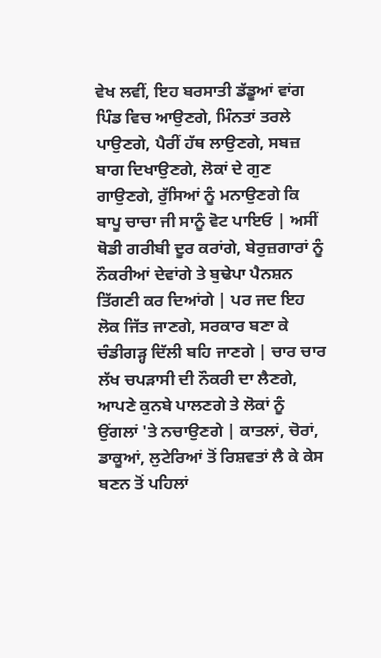ਵੇਖ ਲਵੀਂ, ਇਹ ਬਰਸਾਤੀ ਡੱਡੂਆਂ ਵਾਂਗ ਪਿੰਡ ਵਿਚ ਆਉਣਗੇ, ਮਿੰਨਤਾਂ ਤਰਲੇ ਪਾਉਣਗੇ, ਪੈਰੀਂ ਹੱਥ ਲਾਉਣਗੇ, ਸਬਜ਼ ਬਾਗ ਦਿਖਾਉਣਗੇ, ਲੋਕਾਂ ਦੇ ਗੁਣ ਗਾਉਣਗੇ, ਰੁੱਸਿਆਂ ਨੂੰ ਮਨਾਉਣਗੇ ਕਿ ਬਾਪੂ ਚਾਚਾ ਜੀ ਸਾਨੂੰ ਵੋਟ ਪਾਇਓ | ਅਸੀਂ ਥੋਡੀ ਗਰੀਬੀ ਦੂਰ ਕਰਾਂਗੇ, ਬੇਰੁਜ਼ਗਾਰਾਂ ਨੂੰ ਨੌਕਰੀਆਂ ਦੇਵਾਂਗੇ ਤੇ ਬੁਢੇਪਾ ਪੈਨਸ਼ਨ ਤਿੱਗਣੀ ਕਰ ਦਿਆਂਗੇ | ਪਰ ਜਦ ਇਹ ਲੋਕ ਜਿੱਤ ਜਾਣਗੇ, ਸਰਕਾਰ ਬਣਾ ਕੇ ਚੰਡੀਗੜ੍ਹ ਦਿੱਲੀ ਬਹਿ ਜਾਣਗੇ | ਚਾਰ ਚਾਰ ਲੱਖ ਚਪੜਾਸੀ ਦੀ ਨੌਕਰੀ ਦਾ ਲੈਣਗੇ, ਆਪਣੇ ਕੁਨਬੇ ਪਾਲਣਗੇ ਤੇ ਲੋਕਾਂ ਨੂੰ ਉਂਗਲਾਂ 'ਤੇ ਨਚਾਉਣਗੇ | ਕਾਤਲਾਂ, ਚੋਰਾਂ, ਡਾਕੂਆਂ, ਲੁਟੇਰਿਆਂ ਤੋਂ ਰਿਸ਼ਵਤਾਂ ਲੈ ਕੇ ਕੇਸ ਬਣਨ ਤੋਂ ਪਹਿਲਾਂ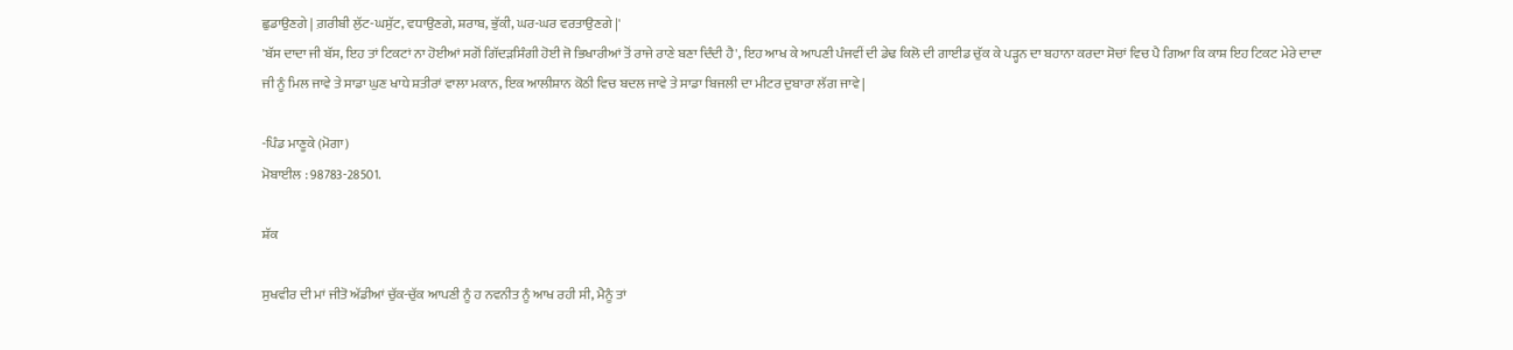ਛੁਡਾਉਣਗੇ | ਗ਼ਰੀਬੀ ਲੁੱਟ-ਘਸੁੱਟ, ਵਧਾਉਣਗੇ, ਸ਼ਰਾਬ, ਭੁੱਕੀ, ਘਰ-ਘਰ ਵਰਤਾਉਣਗੇ |'
'ਬੱਸ ਦਾਦਾ ਜੀ ਬੱਸ, ਇਹ ਤਾਂ ਟਿਕਟਾਂ ਨਾ ਹੋਈਆਂ ਸਗੋਂ ਗਿੱਦੜਸਿੰਗੀ ਹੋਈ ਜੋ ਭਿਖਾਰੀਆਂ ਤੋਂ ਰਾਜੇ ਰਾਣੇ ਬਣਾ ਦਿੰਦੀ ਹੈ', ਇਹ ਆਖ ਕੇ ਆਪਣੀ ਪੰਜਵੀਂ ਦੀ ਡੇਢ ਕਿਲੋ ਦੀ ਗਾਈਡ ਚੁੱਕ ਕੇ ਪੜ੍ਹਨ ਦਾ ਬਹਾਨਾ ਕਰਦਾ ਸੋਚਾਂ ਵਿਚ ਪੈ ਗਿਆ ਕਿ ਕਾਸ਼ ਇਹ ਟਿਕਟ ਮੇਰੇ ਦਾਦਾ ਜੀ ਨੂੰ ਮਿਲ ਜਾਵੇ ਤੇ ਸਾਡਾ ਘੁਣ ਖਾਧੇ ਸ਼ਤੀਰਾਂ ਵਾਲਾ ਮਕਾਨ, ਇਕ ਆਲੀਸ਼ਾਨ ਕੋਠੀ ਵਿਚ ਬਦਲ ਜਾਵੇ ਤੇ ਸਾਡਾ ਬਿਜਲੀ ਦਾ ਮੀਟਰ ਦੁਬਾਰਾ ਲੱਗ ਜਾਵੇ |

-ਪਿੰਡ ਮਾਣੂਕੇ (ਮੋਗਾ)
ਮੋਬਾਈਲ : 98783-28501.

ਸ਼ੱਕ

ਸੁਖਵੀਰ ਦੀ ਮਾਂ ਜੀਤੋ ਅੱਡੀਆਂ ਚੁੱਕ-ਚੁੱਕ ਆਪਣੀ ਨੂੰ ਹ ਨਵਨੀਤ ਨੂੰ ਆਖ ਰਹੀ ਸੀ, ਮੈਨੂੰ ਤਾਂ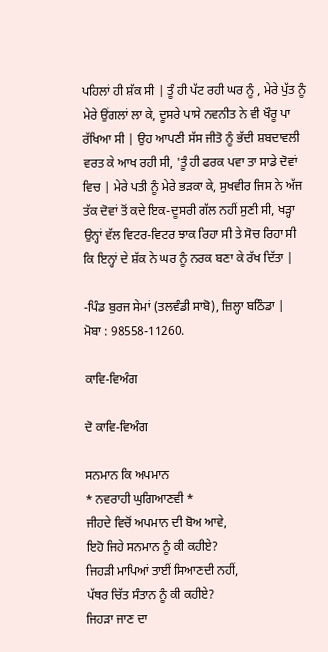ਪਹਿਲਾਂ ਹੀ ਸ਼ੱਕ ਸੀ | ਤੂੰ ਹੀ ਪੱਟ ਰਹੀ ਘਰ ਨੂੰ , ਮੇਰੇ ਪੁੱਤ ਨੂੰ ਮੇਰੇ ਉਂਗਲਾਂ ਲਾ ਕੇ, ਦੂਸਰੇ ਪਾਸੇ ਨਵਨੀਤ ਨੇ ਵੀ ਖੌਰੂ ਪਾ ਰੱਖਿਆ ਸੀ | ਉਹ ਆਪਣੀ ਸੱਸ ਜੀਤੋ ਨੂੰ ਭੱਦੀ ਸ਼ਬਦਾਵਲੀ ਵਰਤ ਕੇ ਆਖ ਰਹੀ ਸੀ, 'ਤੂੰ ਹੀ ਫਰਕ ਪਵਾ ਤਾ ਸਾਡੇ ਦੋਵਾਂ ਵਿਚ | ਮੇਰੇ ਪਤੀ ਨੂੰ ਮੇਰੇ ਭੜਕਾ ਕੇ, ਸੁਖਵੀਰ ਜਿਸ ਨੇ ਅੱਜ ਤੱਕ ਦੋਵਾਂ ਤੋਂ ਕਦੇ ਇਕ-ਦੂਸਰੀ ਗੱਲ ਨਹੀਂ ਸੁਣੀ ਸੀ, ਖੜ੍ਹਾ ਉਨ੍ਹਾਂ ਵੱਲ ਵਿਟਰ-ਵਿਟਰ ਝਾਕ ਰਿਹਾ ਸੀ ਤੇ ਸੋਚ ਰਿਹਾ ਸੀ ਕਿ ਇਨ੍ਹਾਂ ਦੇ ਸ਼ੱਕ ਨੇ ਘਰ ਨੂੰ ਨਰਕ ਬਣਾ ਕੇ ਰੱਖ ਦਿੱਤਾ |

-ਪਿੰਡ ਬੁਰਜ ਸੇਮਾਂ (ਤਲਵੰਡੀ ਸਾਬੋ), ਜ਼ਿਲ੍ਹਾ ਬਠਿੰਡਾ |
ਮੋਬਾ : 98558-11260.

ਕਾਵਿ-ਵਿਅੰਗ

ਦੋ ਕਾਵਿ-ਵਿਅੰਗ

ਸਨਮਾਨ ਕਿ ਅਪਮਾਨ
* ਨਵਰਾਹੀ ਘੁਗਿਆਣਵੀ *
ਜੀਹਦੇ ਵਿਚੋਂ ਅਪਮਾਨ ਦੀ ਬੋਅ ਆਵੇ,
ਇਹੋ ਜਿਹੇ ਸਨਮਾਨ ਨੂੰ ਕੀ ਕਹੀਏ?
ਜਿਹੜੀ ਮਾਪਿਆਂ ਤਾਈਂ ਸਿਆਣਦੀ ਨਹੀਂ,
ਪੱਥਰ ਚਿੱਤ ਸੰਤਾਨ ਨੂੰ ਕੀ ਕਹੀਏ?
ਜਿਹੜਾ ਜਾਣ ਦਾ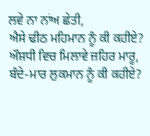ਲਵੇ ਨਾ ਨਾਂਅ ਛੇਤੀ,
ਐਸੇ ਢੀਠ ਮਹਿਮਾਨ ਨੂੰ ਕੀ ਕਹੀਏ?
ਔਸ਼ਧੀ ਵਿਚ ਮਿਲਾਵੇ ਜ਼ਹਿਰ ਮਾਰੂ,
ਬੰਦੇ-ਮਾਰ ਲੁਕਮਾਨ ਨੂੰ ਕੀ ਕਹੀਏ?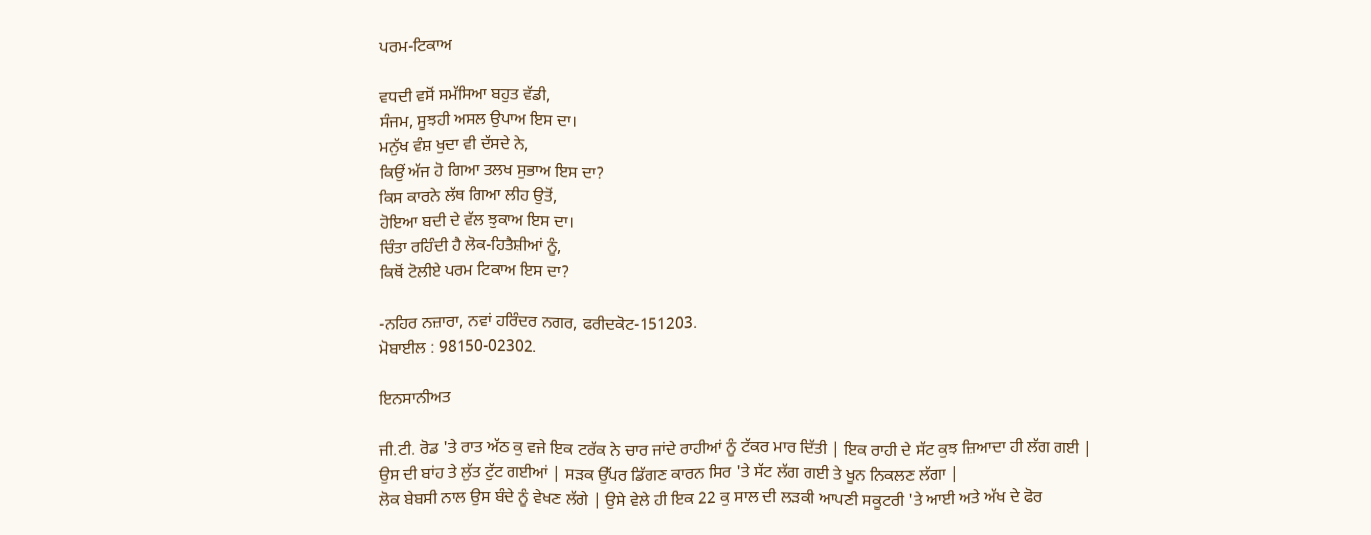ਪਰਮ-ਟਿਕਾਅ

ਵਧਦੀ ਵਸੋਂ ਸਮੱਸਿਆ ਬਹੁਤ ਵੱਡੀ,
ਸੰਜਮ, ਸੂਝਹੀ ਅਸਲ ਉਪਾਅ ਇਸ ਦਾ।
ਮਨੁੱਖ ਵੰਸ਼ ਖੁਦਾ ਵੀ ਦੱਸਦੇ ਨੇ,
ਕਿਉਂ ਅੱਜ ਹੋ ਗਿਆ ਤਲਖ ਸੁਭਾਅ ਇਸ ਦਾ?
ਕਿਸ ਕਾਰਨੇ ਲੱਥ ਗਿਆ ਲੀਹ ਉਤੋਂ,
ਹੋਇਆ ਬਦੀ ਦੇ ਵੱਲ ਝੁਕਾਅ ਇਸ ਦਾ।
ਚਿੰਤਾ ਰਹਿੰਦੀ ਹੈ ਲੋਕ-ਹਿਤੈਸ਼ੀਆਂ ਨੂੰ,
ਕਿਥੋਂ ਟੋਲੀਏ ਪਰਮ ਟਿਕਾਅ ਇਸ ਦਾ?

-ਨਹਿਰ ਨਜ਼ਾਰਾ, ਨਵਾਂ ਹਰਿੰਦਰ ਨਗਰ, ਫਰੀਦਕੋਟ-151203.
ਮੋਬਾਈਲ : 98150-02302.

ਇਨਸਾਨੀਅਤ

ਜੀ.ਟੀ. ਰੋਡ 'ਤੇ ਰਾਤ ਅੱਠ ਕੁ ਵਜੇ ਇਕ ਟਰੱਕ ਨੇ ਚਾਰ ਜਾਂਦੇ ਰਾਹੀਆਂ ਨੂੰ ਟੱਕਰ ਮਾਰ ਦਿੱਤੀ | ਇਕ ਰਾਹੀ ਦੇ ਸੱਟ ਕੁਝ ਜ਼ਿਆਦਾ ਹੀ ਲੱਗ ਗਈ | ਉਸ ਦੀ ਬਾਂਹ ਤੇ ਲੁੱਤ ਟੁੱਟ ਗਈਆਂ | ਸੜਕ ਉੱਪਰ ਡਿੱਗਣ ਕਾਰਨ ਸਿਰ 'ਤੇ ਸੱਟ ਲੱਗ ਗਈ ਤੇ ਖੂਨ ਨਿਕਲਣ ਲੱਗਾ |
ਲੋਕ ਬੇਬਸੀ ਨਾਲ ਉਸ ਬੰਦੇ ਨੂੰ ਵੇਖਣ ਲੱਗੇ | ਉਸੇ ਵੇਲੇ ਹੀ ਇਕ 22 ਕੁ ਸਾਲ ਦੀ ਲੜਕੀ ਆਪਣੀ ਸਕੂਟਰੀ 'ਤੇ ਆਈ ਅਤੇ ਅੱਖ ਦੇ ਫੋਰ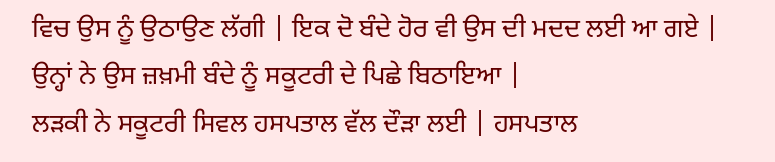ਵਿਚ ਉਸ ਨੂੰ ਉਠਾਉਣ ਲੱਗੀ | ਇਕ ਦੋ ਬੰਦੇ ਹੋਰ ਵੀ ਉਸ ਦੀ ਮਦਦ ਲਈ ਆ ਗਏ | ਉਨ੍ਹਾਂ ਨੇ ਉਸ ਜ਼ਖ਼ਮੀ ਬੰਦੇ ਨੂੰ ਸਕੂਟਰੀ ਦੇ ਪਿਛੇ ਬਿਠਾਇਆ |
ਲੜਕੀ ਨੇ ਸਕੂਟਰੀ ਸਿਵਲ ਹਸਪਤਾਲ ਵੱਲ ਦੌੜਾ ਲਈ | ਹਸਪਤਾਲ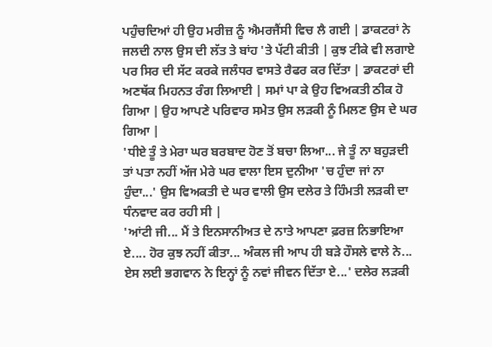ਪਹੁੰਚਦਿਆਂ ਹੀ ਉਹ ਮਰੀਜ਼ ਨੂੰ ਐਮਰਜੈਂਸੀ ਵਿਚ ਲੈ ਗਈ | ਡਾਕਟਰਾਂ ਨੇ ਜਲਦੀ ਨਾਲ ਉਸ ਦੀ ਲੱਤ ਤੇ ਬਾਂਹ 'ਤੇ ਪੱਟੀ ਕੀਤੀ | ਕੁਝ ਟੀਕੇ ਵੀ ਲਗਾਏ ਪਰ ਸਿਰ ਦੀ ਸੱਟ ਕਰਕੇ ਜਲੰਧਰ ਵਾਸਤੇ ਰੈਫਰ ਕਰ ਦਿੱਤਾ | ਡਾਕਟਰਾਂ ਦੀ ਅਣਥੱਕ ਮਿਹਨਤ ਰੰਗ ਲਿਆਈ | ਸਮਾਂ ਪਾ ਕੇ ਉਹ ਵਿਅਕਤੀ ਠੀਕ ਹੋ ਗਿਆ | ਉਹ ਆਪਣੇ ਪਰਿਵਾਰ ਸਮੇਤ ਉਸ ਲੜਕੀ ਨੂੰ ਮਿਲਣ ਉਸ ਦੇ ਘਰ ਗਿਆ |
'ਧੀਏ ਤੂੰ ਤੇ ਮੇਰਾ ਘਰ ਬਰਬਾਦ ਹੋਣ ਤੋਂ ਬਚਾ ਲਿਆ... ਜੇ ਤੂੰ ਨਾ ਬਹੁੜਦੀ ਤਾਂ ਪਤਾ ਨਹੀਂ ਅੱਜ ਮੇਰੇ ਘਰ ਵਾਲਾ ਇਸ ਦੁਨੀਆ 'ਚ ਹੁੰਦਾ ਜਾਂ ਨਾ ਹੁੰਦਾ...' ਉਸ ਵਿਅਕਤੀ ਦੇ ਘਰ ਵਾਲੀ ਉਸ ਦਲੇਰ ਤੇ ਹਿੰਮਤੀ ਲੜਕੀ ਦਾ ਧੰਨਵਾਦ ਕਰ ਰਹੀ ਸੀ |
'ਆਂਟੀ ਜੀ... ਮੈਂ ਤੇ ਇਨਸਾਨੀਅਤ ਦੇ ਨਾਤੇ ਆਪਣਾ ਫ਼ਰਜ਼ ਨਿਭਾਇਆ ਏ.... ਹੋਰ ਕੁਝ ਨਹੀਂ ਕੀਤਾ... ਅੰਕਲ ਜੀ ਆਪ ਹੀ ਬੜੇ ਹੌਸਲੇ ਵਾਲੇ ਨੇ... ਏਸ ਲਈ ਭਗਵਾਨ ਨੇ ਇਨ੍ਹਾਂ ਨੂੰ ਨਵਾਂ ਜੀਵਨ ਦਿੱਤਾ ਏ...' ਦਲੇਰ ਲੜਕੀ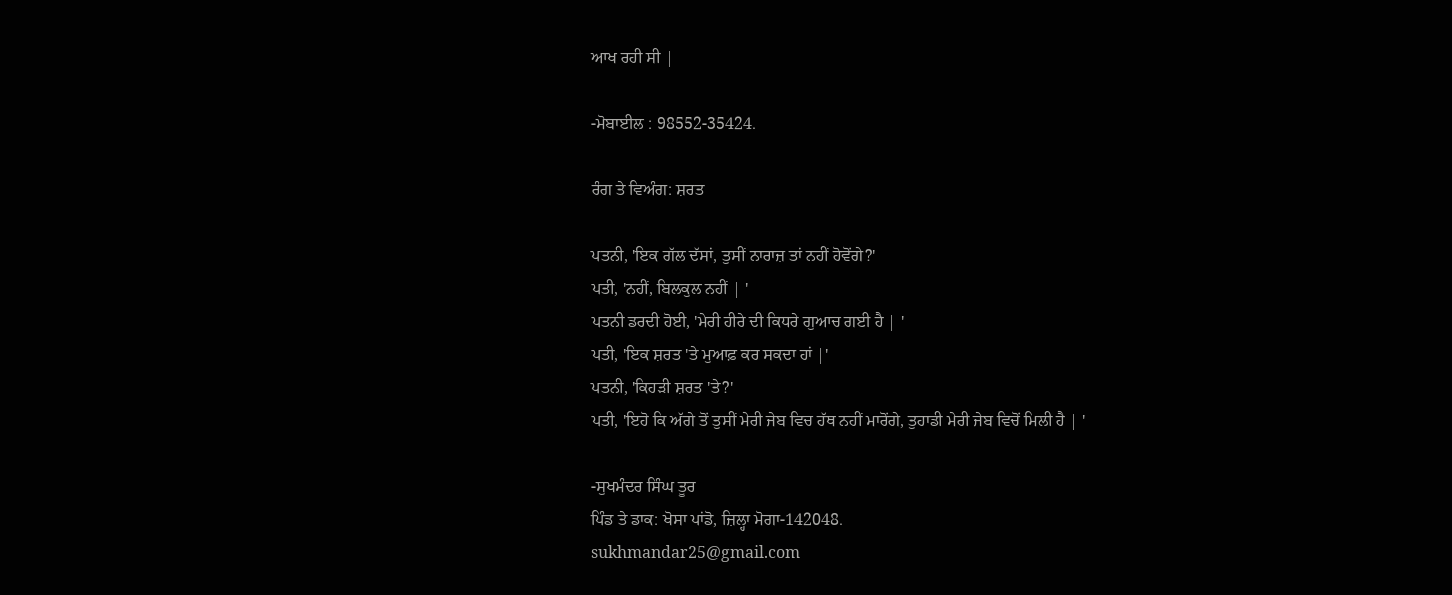ਆਖ ਰਹੀ ਸੀ |

-ਮੋਬਾਈਲ : 98552-35424.

ਰੰਗ ਤੇ ਵਿਅੰਗ: ਸ਼ਰਤ

ਪਤਨੀ, 'ਇਕ ਗੱਲ ਦੱਸਾਂ, ਤੁਸੀਂ ਨਾਰਾਜ਼ ਤਾਂ ਨਹੀਂ ਹੋਵੋਂਗੇ?'
ਪਤੀ, 'ਨਹੀਂ, ਬਿਲਕੁਲ ਨਹੀਂ | '
ਪਤਨੀ ਡਰਦੀ ਹੋਈ, 'ਮੇਰੀ ਹੀਰੇ ਦੀ ਕਿਧਰੇ ਗੁਆਚ ਗਈ ਹੈ | '
ਪਤੀ, 'ਇਕ ਸ਼ਰਤ 'ਤੇ ਮੁਆਫ਼ ਕਰ ਸਕਦਾ ਹਾਂ |'
ਪਤਨੀ, 'ਕਿਹੜੀ ਸ਼ਰਤ 'ਤੇ?'
ਪਤੀ, 'ਇਹੋ ਕਿ ਅੱਗੇ ਤੋਂ ਤੁਸੀਂ ਮੇਰੀ ਜੇਬ ਵਿਚ ਹੱਥ ਨਹੀਂ ਮਾਰੋਂਗੇ, ਤੁਹਾਡੀ ਮੇਰੀ ਜੇਬ ਵਿਚੋਂ ਮਿਲੀ ਹੈ | '

-ਸੁਖਮੰਦਰ ਸਿੰਘ ਤੂਰ
ਪਿੰਡ ਤੇ ਡਾਕ: ਖੋਸਾ ਪਾਂਡੋ, ਜ਼ਿਲ੍ਹਾ ਮੋਗਾ-142048.
sukhmandar25@gmail.com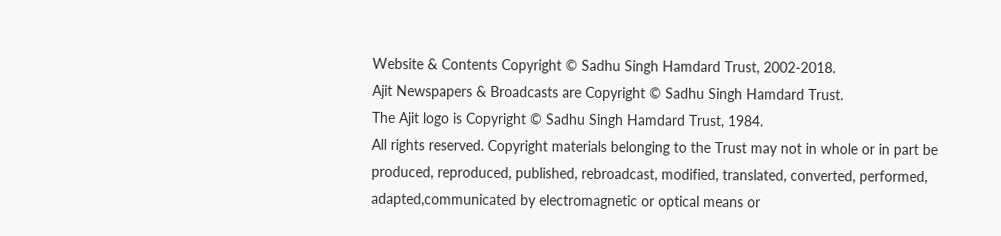Website & Contents Copyright © Sadhu Singh Hamdard Trust, 2002-2018.
Ajit Newspapers & Broadcasts are Copyright © Sadhu Singh Hamdard Trust.
The Ajit logo is Copyright © Sadhu Singh Hamdard Trust, 1984.
All rights reserved. Copyright materials belonging to the Trust may not in whole or in part be produced, reproduced, published, rebroadcast, modified, translated, converted, performed, adapted,communicated by electromagnetic or optical means or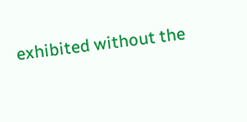exhibited without the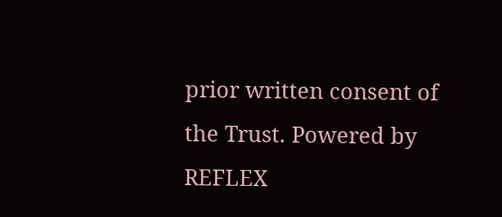prior written consent of the Trust. Powered by REFLEX